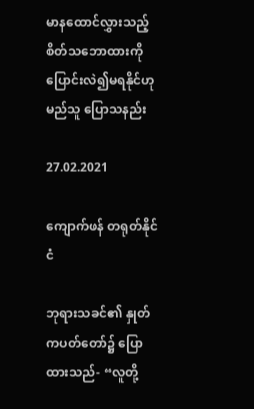မာနထောင်လွှားသည့် စိတ်သဘောထားကို ပြောင်းလဲ၍မရနိုင်ဟု မည်သူ ပြောသနည်း

27.02.2021

ကျောက်ဖန် တရုတ်နိုင်ငံ

ဘုရားသခင်၏ နှုတ်ကပတ်တော်၌ ပြောထားသည်- “လူတို့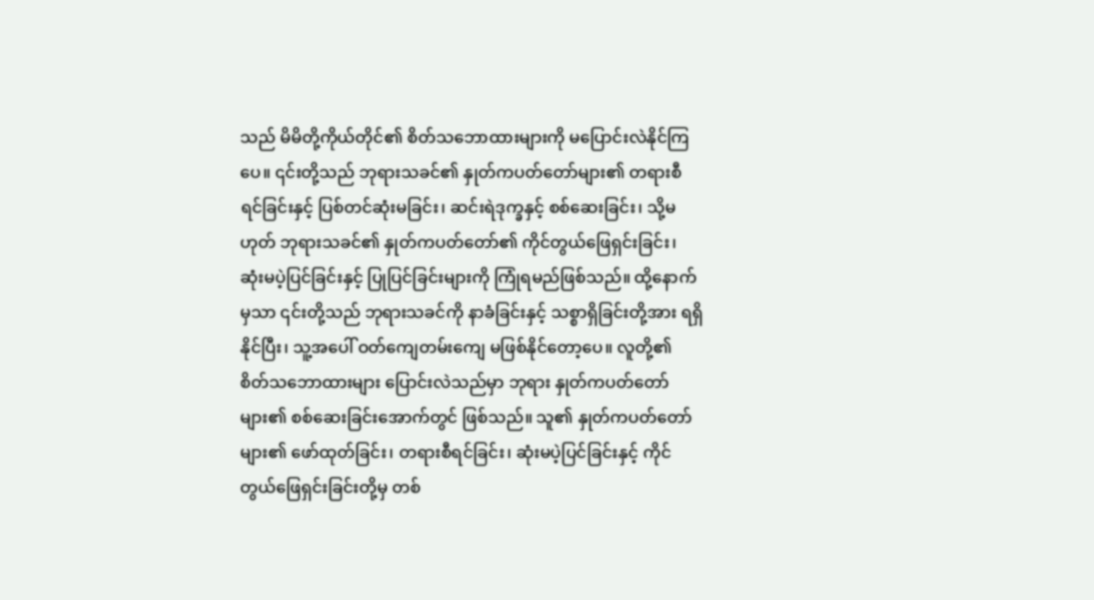သည် မိမိတို့ကိုယ်တိုင်၏ စိတ်သဘောထားများကို မပြောင်းလဲနိုင်ကြပေ။ ၎င်းတို့သည် ဘုရားသခင်၏ နှုတ်ကပတ်တော်များ၏ တရားစီရင်ခြင်းနှင့် ပြစ်တင်ဆုံးမခြင်း၊ ဆင်းရဲဒုက္ခနှင့် စစ်ဆေးခြင်း၊ သို့မဟုတ် ဘုရားသခင်၏ နှုတ်ကပတ်တော်၏ ကိုင်တွယ်ဖြေရှင်းခြင်း၊ ဆုံးမပဲ့ပြင်ခြင်းနှင့် ပြုပြင်ခြင်းများကို ကြုံရမည်ဖြစ်သည်။ ထို့နောက်မှသာ ၎င်းတို့သည် ဘုရားသခင်ကို နာခံခြင်းနှင့် သစ္စာရှိခြင်းတို့အား ရရှိနိုင်ပြီး၊ သူ့အပေါ် ဝတ်ကျေတမ်းကျေ မဖြစ်နိုင်တော့ပေ။ လူတို့၏ စိတ်သဘောထားများ ပြောင်းလဲသည်မှာ ဘုရား နှုတ်ကပတ်တော်များ၏ စစ်ဆေးခြင်းအောက်တွင် ဖြစ်သည်။ သူ၏ နှုတ်ကပတ်တော်များ၏ ဖော်ထုတ်ခြင်း၊ တရားစီရင်ခြင်း၊ ဆုံးမပဲ့ပြင်ခြင်းနှင့် ကိုင်တွယ်ဖြေရှင်းခြင်းတို့မှ တစ်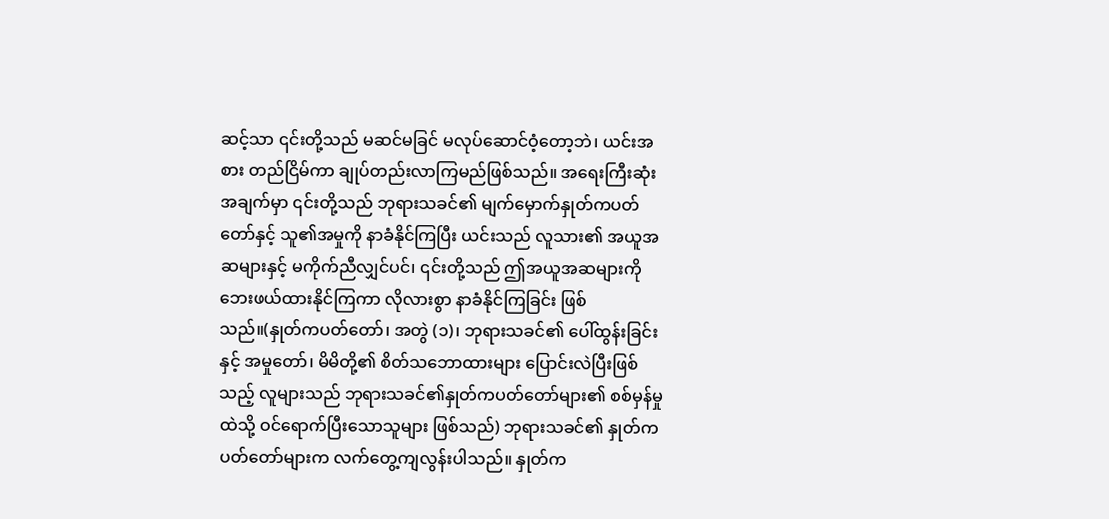ဆင့်သာ ၎င်းတို့သည် မဆင်မခြင် မလုပ်ဆောင်ဝံ့တော့ဘဲ၊ ယင်းအစား တည်ငြိမ်ကာ ချုပ်တည်းလာကြမည်ဖြစ်သည်။ အရေးကြီးဆုံးအချက်မှာ ၎င်းတို့သည် ဘုရားသခင်၏ မျက်မှောက်နှုတ်ကပတ်တော်နှင့် သူ၏အမှုကို နာခံနိုင်ကြပြီး ယင်းသည် လူသား၏ အယူအဆများနှင့် မကိုက်ညီလျှင်ပင်၊ ၎င်းတို့သည် ဤအယူအဆများကို ဘေးဖယ်ထားနိုင်ကြကာ လိုလားစွာ နာခံနိုင်ကြခြင်း ဖြစ်သည်။(နှုတ်ကပတ်တော်၊ အတွဲ (၁)၊ ဘုရားသခင်၏ ပေါ်ထွန်းခြင်းနှင့် အမှုတော်၊ မိမိတို့၏ စိတ်သဘောထားများ ပြောင်းလဲပြီးဖြစ်သည့် လူများသည် ဘုရားသခင်၏နှုတ်ကပတ်တော်များ၏ စစ်မှန်မှုထဲသို့ ဝင်ရောက်ပြီးသောသူများ ဖြစ်သည်) ဘုရားသခင်၏ နှုတ်ကပတ်တော်များက လက်တွေ့ကျလွန်းပါသည်။ နှုတ်က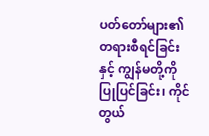ပတ်တော်များ၏ တရားစီရင်ခြင်းနှင့် ကျွန်မတို့ကို ပြုပြင်ခြင်း၊ ကိုင်တွယ်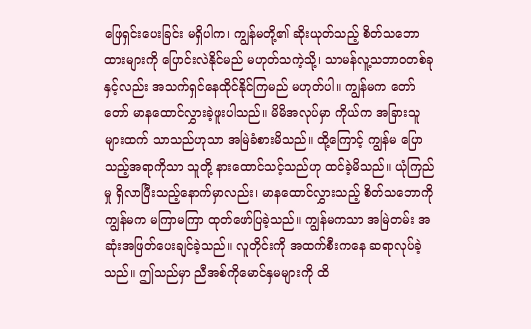ဖြေရှင်းပေးခြင်း မရှိပါက၊ ကျွန်မတို့၏ ဆိုးယုတ်သည့် စိတ်သဘောထားများကို ပြောင်းလဲနိုင်မည် မဟုတ်သကဲ့သို့၊ သာမန်လူ့သဘာဝတစ်ခုနှင့်လည်း အသက်ရှင်နေထိုင်နိုင်ကြမည် မဟုတ်ပါ။ ကျွန်မက တော်တော် မာနထောင်လွှားခဲ့ဖူးပါသည်။ မိမိအလုပ်မှာ ကိုယ်က အခြားသူများထက် သာသည်ဟုသာ အမြဲခံစားမိသည်။ ထို့ကြောင့် ကျွန်မ ပြောသည့်အရာကိုသာ သူတို့ နားထောင်သင့်သည်ဟု ထင်ခဲ့မိသည်။ ယုံကြည်မှု ရှိလာပြီးသည့်နောက်မှာလည်း၊ မာနထောင်လွှားသည့် စိတ်သဘောကို ကျွန်မက မကြာမကြာ ထုတ်ဖော်ပြခဲ့သည်။ ကျွန်မကသာ အမြဲတမ်း အဆုံးအဖြတ်ပေးချင်ခဲ့သည်။ လူတိုင်းကို အထက်စီးကနေ ဆရာလုပ်ခဲ့သည်။ ဤသည်မှာ ညီအစ်ကိုမောင်နှမများကို ထိ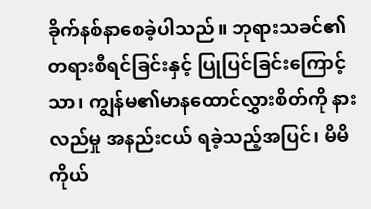ခိုက်နစ်နာစေခဲ့ပါသည်။ ဘုရားသခင်၏တရားစီရင်ခြင်းနှင့် ပြုပြင်ခြင်းကြောင့်သာ၊ ကျွန်မ၏မာနထောင်လွှားစိတ်ကို နားလည်မှု အနည်းငယ် ရခဲ့သည့်အပြင်၊ မိမိကိုယ်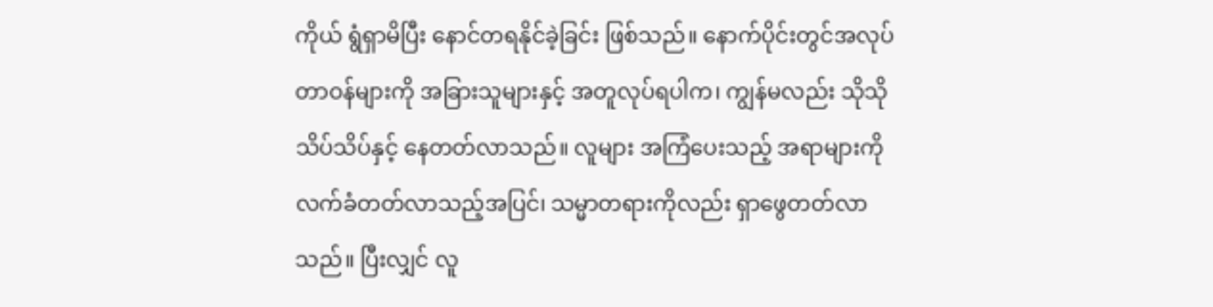ကိုယ် ရွံရှာမိပြီး နောင်တရနိုင်ခဲ့ခြင်း ဖြစ်သည်။ နောက်ပိုင်းတွင်အလုပ်တာဝန်များကို အခြားသူများနှင့် အတူလုပ်ရပါက၊ ကျွန်မလည်း သိုသိုသိပ်သိပ်နှင့် နေတတ်လာသည်။ လူများ အကြံပေးသည့် အရာများကို လက်ခံတတ်လာသည့်အပြင်၊ သမ္မာတရားကိုလည်း ရှာဖွေတတ်လာသည်။ ပြီးလျှင် လူ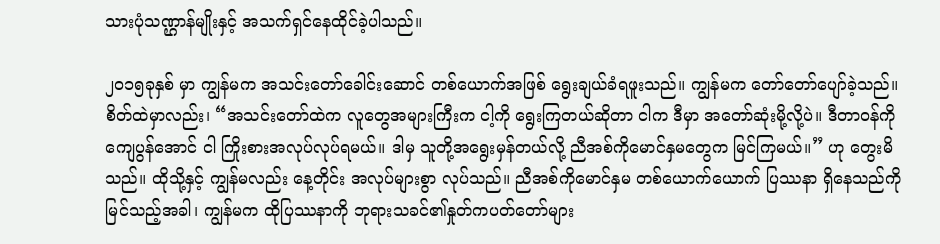သားပုံသဏ္ဌာန်မျိုးနှင့် အသက်ရှင်နေထိုင်ခဲ့ပါသည်။

၂၀၁၅ခုနှစ် မှာ ကျွန်မက အသင်းတော်ခေါင်းဆောင် တစ်ယောက်အဖြစ် ရွေးချယ်ခံရဖူးသည်။ ကျွန်မက တော်တော်ပျော်ခဲ့သည်။ စိတ်ထဲမှာလည်း၊ “အသင်းတော်ထဲက လူတွေအများကြီးက ငါ့ကို ရွေးကြတယ်ဆိုတာ ငါက ဒီမှာ အတော်ဆုံးမို့လို့ပဲ။ ဒီတာဝန်ကို ကျေပွန်အောင် ငါ ကြိုးစားအလုပ်လုပ်ရမယ်။ ဒါမှ သူတို့အရွေးမှန်တယ်လို့ ညီအစ်ကိုမောင်နှမတွေက မြင်ကြမယ်။” ဟု တွေးမိသည်။ ထိုသို့နှင့် ကျွန်မလည်း နေ့တိုင်း အလုပ်များစွာ လုပ်သည်။ ညီအစ်ကိုမောင်နှမ တစ်ယောက်ယောက် ပြဿနာ ရှိနေသည်ကို မြင်သည့်အခါ၊ ကျွန်မက ထိုပြဿနာကို ဘုရားသခင်၏နှုတ်ကပတ်တော်များ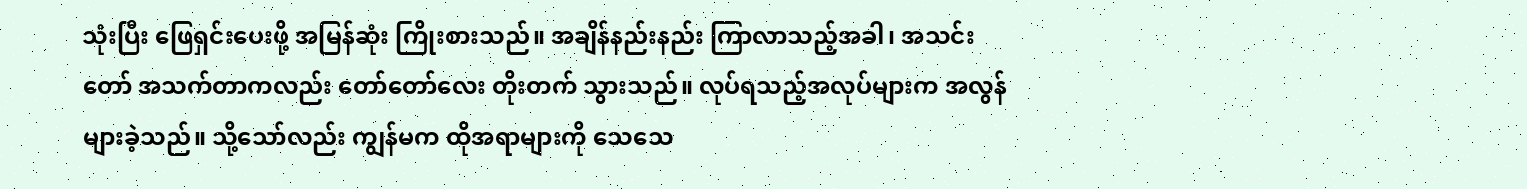သုံးပြီး ဖြေရှင်းပေးဖို့ အမြန်ဆုံး ကြိုးစားသည်။ အချိန်နည်းနည်း ကြာလာသည့်အခါ၊ အသင်းတော် အသက်တာကလည်း တော်တော်လေး တိုးတက် သွားသည်။ လုပ်ရသည့်အလုပ်များက အလွန် များခဲ့သည်။ သို့သော်လည်း ကျွန်မက ထိုအရာများကို သေသေ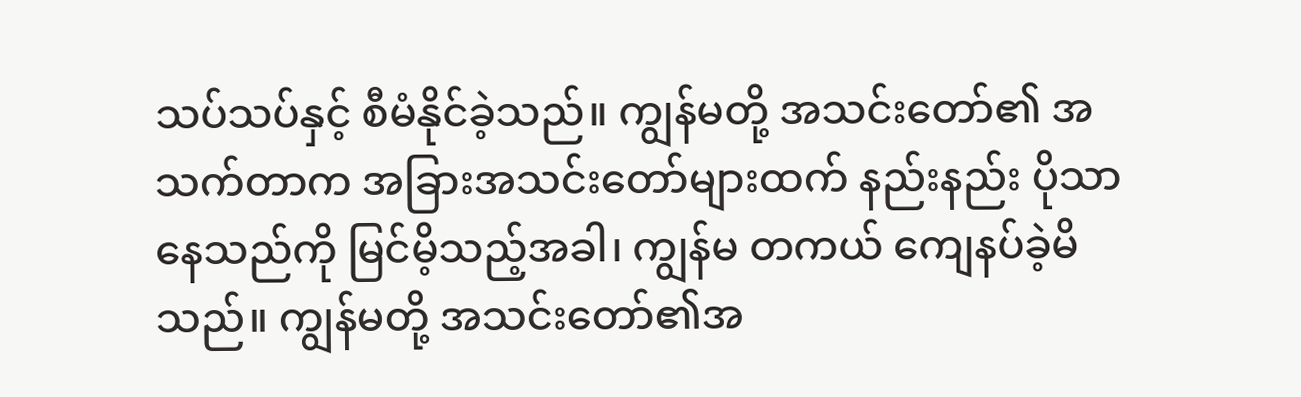သပ်သပ်နှင့် စီမံနိုင်ခဲ့သည်။ ကျွန်မတို့ အသင်းတော်၏ အသက်တာက အခြားအသင်းတော်များထက် နည်းနည်း ပိုသာနေသည်ကို မြင်မိ့သည့်အခါ၊ ကျွန်မ တကယ် ကျေနပ်ခဲ့မိသည်။ ကျွန်မတို့ အသင်းတော်၏အ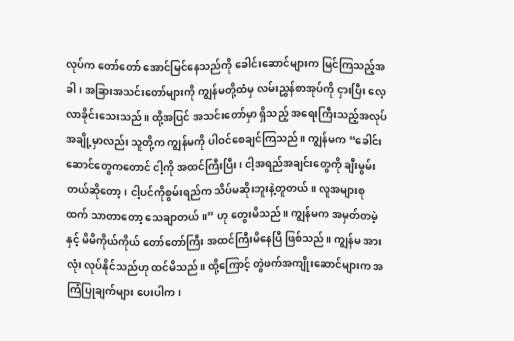လုပ်က တော်တော် အောင်မြင်နေသည်ကို ခေါင်းဆောင်များက မြင်ကြသည့်အခါ၊ အခြားအသင်းတော်များကို ကျွန်မတို့ထံမှ လမ်းညွှန်စာအုပ်ကို ငှားပြီး လေ့လာခိုင်းသေးသည်။ ထို့အပြင် အသင်းတော်မှာ ရှိသည့် အရေးကြီးသည့်အလုပ် အချို့မှာလည်း သူတို့က ကျွန်မကို ပါဝင်စေချင်ကြသည်။ ကျွန်မက “ခေါင်းဆောင်တွေကတောင် ငါ့ကို အထင်ကြီးပြီး၊ ငါ့အရည်အချင်းတွေကို ချီးမွမ်းတယ်ဆိုတော့၊ ငါ့ပင်ကိုစွမ်းရည်က သိပ်မဆိုးဘူးနဲ့တူတယ်။ လူအများစုထက် သာတာတော့ သေချာတယ်။” ဟု တွေးမိသည်။ ကျွန်မက အမှတ်တမဲ့နှင့် မိမိကိုယ်ကိုယ် တော်တော်ကြီး အထင်ကြီးမိနေပြီ ဖြစ်သည်။ ကျွန်မ အားလုံး လုပ်နိုင်သည်ဟု ထင်မိသည်။ ထို့ကြောင့် တွဲဖက်အကျိုးဆောင်များက အကြံပြုချက်များ ပေးပါက၊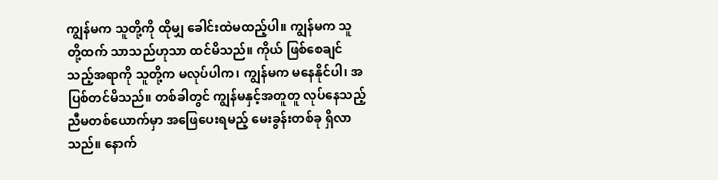ကျွန်မက သူတို့ကို ထိုမျှ ခေါင်းထဲမထည့်ပါ။ ကျွန်မက သူတို့ထက် သာသည်ဟုသာ ထင်မိသည်။ ကိုယ် ဖြစ်စေချင်သည့်အရာကို သူတို့က မလုပ်ပါက၊ ကျွန်မက မနေနိုင်ပါ၊ အပြစ်တင်မိသည်။ တစ်ခါတွင် ကျွန်မနှင့်အတူတူ လုပ်နေသည့် ညီမတစ်ယောက်မှာ အဖြေပေးရမည့် မေးခွန်းတစ်ခု ရှိလာသည်။ နောက်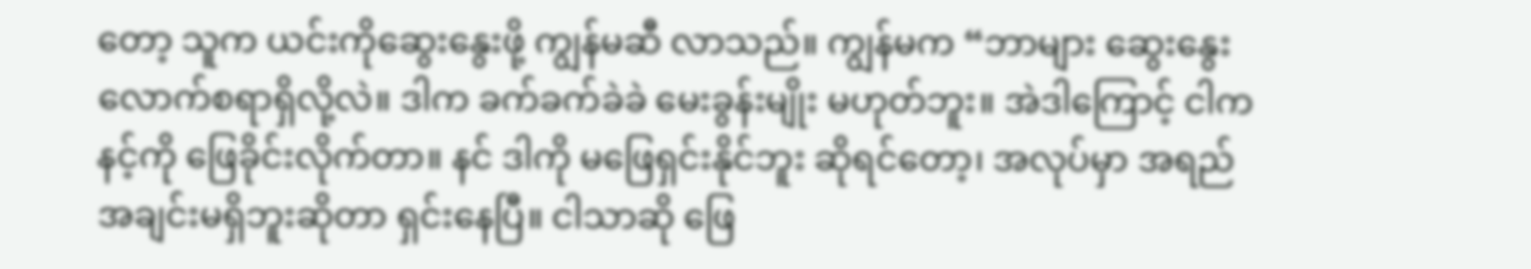တော့ သူက ယင်းကိုဆွေးနွေးဖို့ ကျွန်မဆီ လာသည်။ ကျွန်မက “ဘာများ ဆွေးနွေးလောက်စရာရှိလို့လဲ။ ဒါက ခက်ခက်ခဲခဲ မေးခွန်းမျိုး မဟုတ်ဘူး။ အဲဒါကြောင့် ငါက နင့်ကို ဖြေခိုင်းလိုက်တာ။ နင် ဒါကို မဖြေရှင်းနိုင်ဘူး ဆိုရင်တော့၊ အလုပ်မှာ အရည်အချင်းမရှိဘူးဆိုတာ ရှင်းနေပြီ။ ငါသာဆို ဖြေ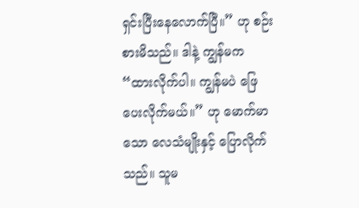ရှင်းပြီးနေလောက်ပြီ။” ဟု စဉ်းစားမိသည်။ ဒါနဲ့ ကျွန်မက “ထားလိုက်ပါ။ ကျွန်မပဲ ဖြေပေးလိုက်မယ်။” ဟု မောက်မာသော လေသံမျိုးနှင့် ပြောလိုက်သည်။ သူမ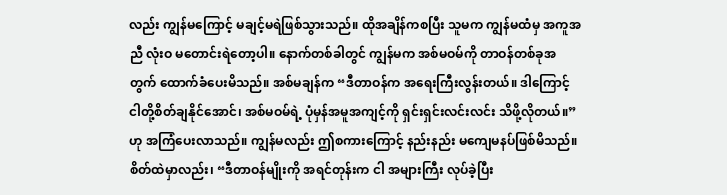လည်း ကျွန်မကြောင့် မချင့်မရဲဖြစ်သွားသည်။ ထိုအချိန်ကစပြီး သူမက ကျွန်မထံမှ အကူအညီ လုံးဝ မတောင်းရဲတော့ပါ။ နောက်တစ်ခါတွင် ကျွန်မက အစ်မဝမ်ကို တာဝန်တစ်ခုအတွက် ထောက်ခံပေးမိသည်။ အစ်မချန်က “ဒီတာဝန်က အရေးကြီးလွန်းတယ်။ ဒါကြောင့် ငါတို့စိတ်ချနိုင်အောင်၊ အစ်မဝမ်ရဲ့ ပုံမှန်အမူအကျင့်ကို ရှင်းရှင်းလင်းလင်း သိဖို့လိုတယ်။” ဟု အကြံပေးလာသည်။ ကျွန်မလည်း ဤစကားကြောင့် နည်းနည်း မကျေမနပ်ဖြစ်မိသည်။ စိတ်ထဲမှာလည်း၊ “ဒီတာဝန်မျိုးကို အရင်တုန်းက ငါ အများကြီး လုပ်ခဲ့ပြီး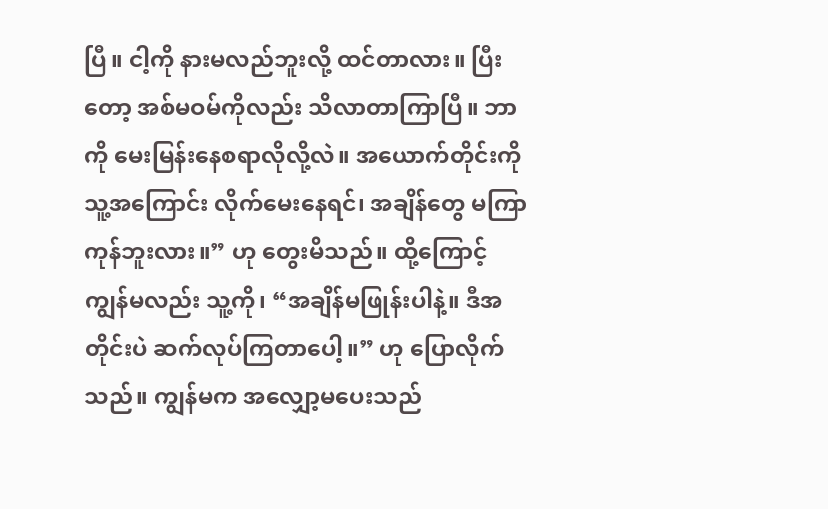ပြီ။ ငါ့ကို နားမလည်ဘူးလို့ ထင်တာလား။ ပြီးတော့ အစ်မဝမ်ကိုလည်း သိလာတာကြာပြီ။ ဘာကို မေးမြန်းနေစရာလိုလို့လဲ။ အယောက်တိုင်းကို သူ့အကြောင်း လိုက်မေးနေရင်၊ အချိန်တွေ မကြာကုန်ဘူးလား။” ဟု တွေးမိသည်။ ထို့ကြောင့် ကျွန်မလည်း သူ့ကို၊ “အချိန်မဖြုန်းပါနဲ့။ ဒီအတိုင်းပဲ ဆက်လုပ်ကြတာပေါ့။” ဟု ပြောလိုက်သည်။ ကျွန်မက အလျှော့မပေးသည်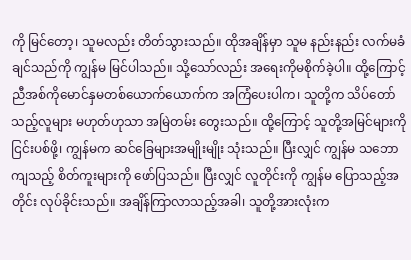ကို မြင်တော့၊ သူမလည်း တိတ်သွားသည်။ ထိုအချိန်မှာ သူမ နည်းနည်း လက်မခံချင်သည်ကို ကျွန်မ မြင်ပါသည်။ သို့သော်လည်း အရေးကိုမစိုက်ခဲ့ပါ။ ထို့ကြောင့် ညီအစ်ကိုမောင်နှမတစ်ယောက်ယောက်က အကြံပေးပါက၊ သူတို့က သိပ်တော်သည့်လူများ မဟုတ်ဟုသာ အမြဲတမ်း တွေးသည်။ ထို့ကြောင့် သူတို့အမြင်များကို ငြင်းပစ်ဖို့၊ ကျွန်မက ဆင်ခြေများအမျိုးမျိုး သုံးသည်။ ပြီးလျှင် ကျွန်မ သဘောကျသည့် စိတ်ကူးများကို ဖော်ပြသည်။ ပြီးလျှင် လူတိုင်းကို ကျွန်မ ပြောသည့်အတိုင်း လုပ်ခိုင်းသည်။ အချိန်ကြာလာသည့်အခါ၊ သူတို့အားလုံးက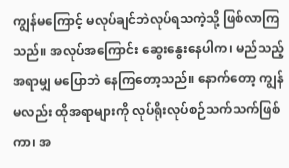ကျွန်မကြောင့် မလုပ်ချင်ဘဲလုပ်ရသကဲ့သို့ ဖြစ်လာကြသည်။ အလုပ်အကြောင်း ဆွေးနွေးနေပါက၊ မည်သည့်အရာမျှ မပြောဘဲ နေကြတော့သည်။ နောက်တော့ ကျွန်မလည်း ထိုအရာများကို လုပ်ရိုးလုပ်စဉ်သက်သက်ဖြစ်ကာ၊ အ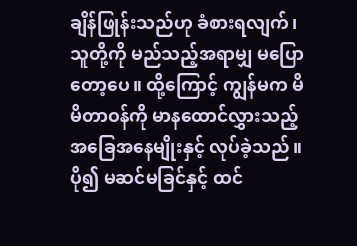ချိန်ဖြုန်းသည်ဟု ခံစားရလျက်၊ သူတို့ကို မည်သည့်အရာမျှ မပြောတော့ပေ။ ထို့ကြောင့် ကျွန်မက မိမိတာဝန်ကို မာနထောင်လွှားသည့် အခြေအနေမျိုးနှင့် လုပ်ခဲ့သည်။ ပို၍ မဆင်မခြင်နှင့် ထင်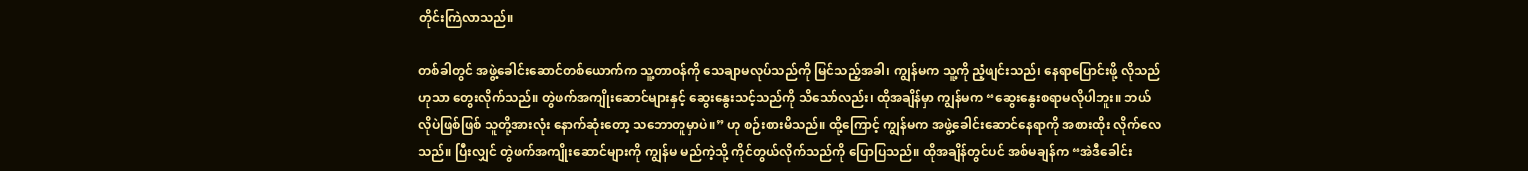တိုင်းကြဲလာသည်။

တစ်ခါတွင် အဖွဲ့ခေါင်းဆောင်တစ်ယောက်က သူ့တာဝန်ကို သေချာမလုပ်သည်ကို မြင်သည့်အခါ၊ ကျွန်မက သူ့ကို ညံ့ဖျင်းသည်၊ နေရာပြောင်းဖို့ လိုသည်ဟုသာ တွေးလိုက်သည်။ တွဲဖက်အကျိုးဆောင်များနှင့် ဆွေးနွေးသင့်သည်ကို သိသော်လည်း၊ ထိုအချိန်မှာ ကျွန်မက “ဆွေးနွေးစရာမလိုပါဘူး။ ဘယ်လိုပဲဖြစ်ဖြစ် သူတို့အားလုံး နောက်ဆုံးတော့ သဘောတူမှာပဲ။” ဟု စဉ်းစားမိသည်။ ထို့ကြောင့် ကျွန်မက အဖွဲ့ခေါင်းဆောင်နေရာကို အစားထိုး လိုက်လေသည်။ ပြီးလျှင် တွဲဖက်အကျိုးဆောင်များကို ကျွန်မ မည်ကဲ့သို့ ကိုင်တွယ်လိုက်သည်ကို ပြောပြသည်။ ထိုအချိန်တွင်ပင် အစ်မချန်က “အဲဒီခေါင်း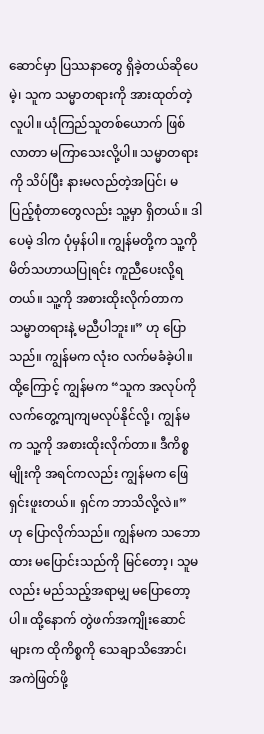ဆောင်မှာ ပြဿနာတွေ ရှိခဲ့တယ်ဆိုပေမဲ့၊ သူက သမ္မာတရားကို အားထုတ်တဲ့လူပါ။ ယုံကြည်သူတစ်ယောက် ဖြစ်လာတာ မကြာသေးလို့ပါ။ သမ္မာတရားကို သိပ်ပြီး နားမလည်တဲ့အပြင်၊ မပြည့်စုံတာတွေလည်း သူ့မှာ ရှိတယ်။ ဒါပေမဲ့ ဒါက ပုံမှန်ပါ။ ကျွန်မတို့က သူ့ကို မိတ်သဟာယပြုရင်း ကူညီပေးလို့ရတယ်။ သူ့ကို အစားထိုးလိုက်တာက သမ္မာတရားနဲ့ မညီပါဘူး။” ဟု ပြောသည်။ ကျွန်မက လုံးဝ လက်မခံခဲ့ပါ။ ထို့ကြောင့် ကျွန်မက “သူက အလုပ်ကို လက်တွေ့ကျကျမလုပ်နိုင်လို့၊ ကျွန်မက သူ့ကို အစားထိုးလိုက်တာ။ ဒီကိစ္စမျိုးကို အရင်ကလည်း ကျွန်မက ဖြေရှင်းဖူးတယ်။ ရှင်က ဘာသိလို့လဲ။” ဟု ပြောလိုက်သည်။ ကျွန်မက သဘောထား မပြောင်းသည်ကို မြင်တော့၊ သူမလည်း မည်သည့်အရာမျှ မပြောတော့ပါ။ ထို့နောက် တွဲဖက်အကျိုးဆောင်များက ထိုကိစ္စကို သေချာသိအောင်၊ အကဲဖြတ်ဖို့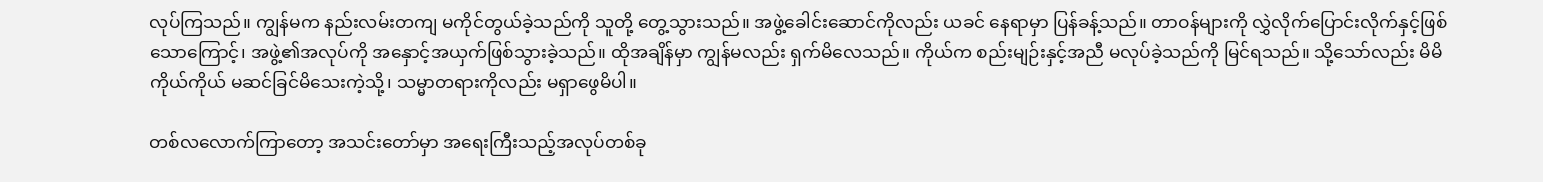လုပ်ကြသည်။ ကျွန်မက နည်းလမ်းတကျ မကိုင်တွယ်ခဲ့သည်ကို သူတို့ တွေ့သွားသည်။ အဖွဲ့ခေါင်းဆောင်ကိုလည်း ယခင် နေရာမှာ ပြန်ခန့်သည်။ တာဝန်များကို လွှဲလိုက်ပြောင်းလိုက်နှင့်ဖြစ်သောကြောင့်၊ အဖွဲ့၏အလုပ်ကို အနှောင့်အယှက်ဖြစ်သွားခဲ့သည်။ ထိုအချိန်မှာ ကျွန်မလည်း ရှက်မိလေသည်။ ကိုယ်က စည်းမျဉ်းနှင့်အညီ မလုပ်ခဲ့သည်ကို မြင်ရသည်။ သို့သော်လည်း မိမိကိုယ်ကိုယ် မဆင်ခြင်မိသေးကဲ့သို့၊ သမ္မာတရားကိုလည်း မရှာဖွေမိပါ။

တစ်လလောက်ကြာတော့ အသင်းတော်မှာ အရေးကြီးသည့်အလုပ်တစ်ခု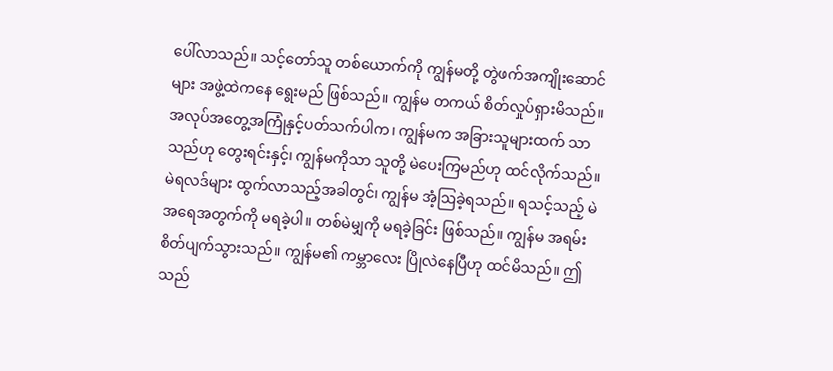ပေါ်လာသည်။ သင့်တော်သူ တစ်ယောက်ကို ကျွန်မတို့ တွဲဖက်အကျိုးဆောင်များ အဖွဲ့ထဲကနေ ရွေးမည် ဖြစ်သည်။ ကျွန်မ တကယ် စိတ်လှုပ်ရှားမိသည်။ အလုပ်အတွေ့အကြုံနှင့်ပတ်သက်ပါက၊ ကျွန်မက အခြားသူများထက် သာသည်ဟု တွေးရင်းနှင့်၊ ကျွန်မကိုသာ သူတို့ မဲပေးကြမည်ဟု ထင်လိုက်သည်။ မဲရလဒ်များ ထွက်လာသည့်အခါတွင်၊ ကျွန်မ အံ့ဩခဲ့ရသည်။ ရသင့်သည့် မဲအရေအတွက်ကို မရခဲ့ပါ။ တစ်မဲမျှကို မရခဲ့ခြင်း ဖြစ်သည်။ ကျွန်မ အရမ်းစိတ်ပျက်သွားသည်။ ကျွန်မ၏ ကမ္ဘာလေး ပြိုလဲနေပြီဟု ထင်မိသည်။ ဤသည်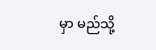မှာ မည်သို့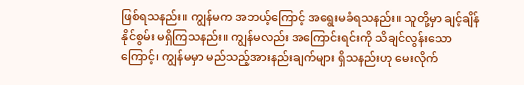ဖြစ်ရသနည်း။ ကျွန်မက အဘယ့်ကြောင့် အရွေးမခံရသနည်း။ သူတို့မှာ ချင့်ချိန်နိုင်စွမ်း မရှိကြသနည်း။ ကျွန်မလည်း အကြောင်းရင်းကို သိချင်လွန်းသောကြောင့်၊ ကျွန်မမှာ မည်သည့်အားနည်းချက်များ ရှိသနည်းဟု မေးလိုက်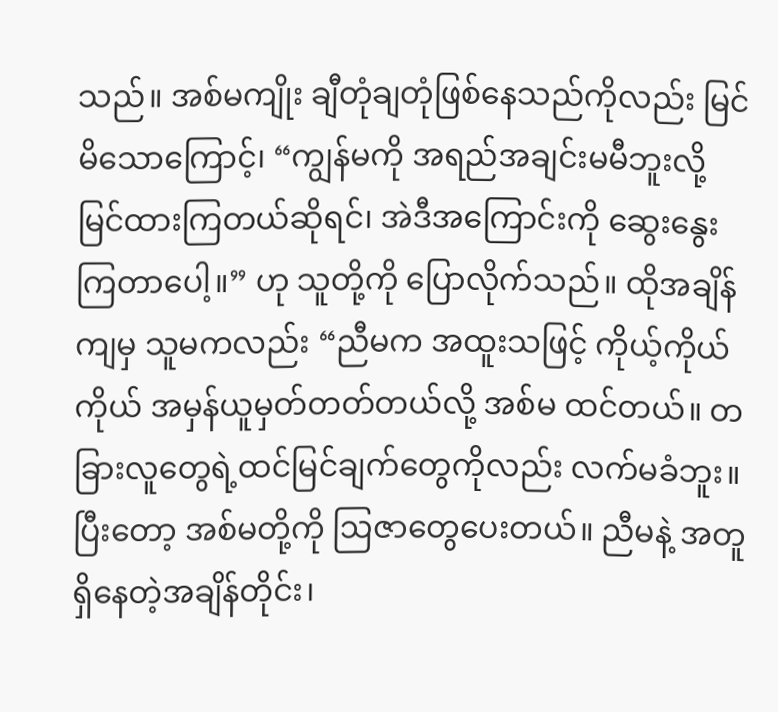သည်။ အစ်မကျိုး ချီတုံချတုံဖြစ်နေသည်ကိုလည်း မြင်မိသောကြောင့်၊ “ကျွန်မကို အရည်အချင်းမမီဘူးလို့ မြင်ထားကြတယ်ဆိုရင်၊ အဲဒီအကြောင်းကို ဆွေးနွေးကြတာပေါ့။” ဟု သူတို့ကို ပြောလိုက်သည်။ ထိုအချိန်ကျမှ သူမကလည်း “ညီမက အထူးသဖြင့် ကိုယ့်ကိုယ်ကိုယ် အမှန်ယူမှတ်တတ်တယ်လို့ အစ်မ ထင်တယ်။ တခြားလူတွေရဲ့ထင်မြင်ချက်တွေကိုလည်း လက်မခံဘူး။ ပြီးတော့ အစ်မတို့ကို ဩဇာတွေပေးတယ်။ ညီမနဲ့ အတူရှိနေတဲ့အချိန်တိုင်း၊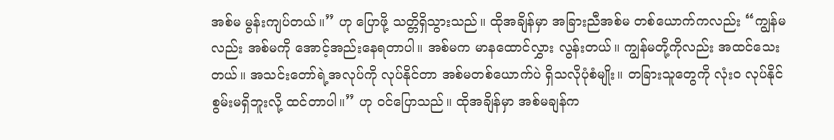အစ်မ မွန်းကျပ်တယ်။” ဟု ပြောဖို့ သတ္တိရှိသွားသည်။ ထိုအချိန်မှာ အခြားညီအစ်မ တစ်ယောက်ကလည်း “ကျွန်မလည်း အစ်မကို အောင့်အည်းနေရတာပါ။ အစ်မက မာနထောင်လွှား လွန်းတယ်။ ကျွန်မတို့ကိုလည်း အထင်သေးတယ်။ အသင်းတော်ရဲ့အလုပ်ကို လုပ်နိုင်တာ အစ်မတစ်ယောက်ပဲ ရှိသလိုပုံစံမျိုး။ တခြားသူတွေကို လုံးဝ လုပ်နိုင်စွမ်းမရှိဘူးလို့ ထင်တာပါ။” ဟု ဝင်ပြောသည်။ ထိုအချိန်မှာ အစ်မချန်က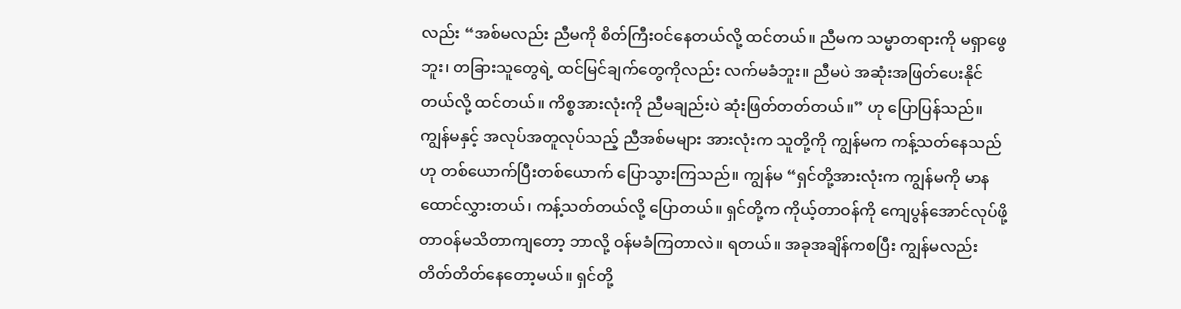လည်း “အစ်မလည်း ညီမကို စိတ်ကြီးဝင်နေတယ်လို့ ထင်တယ်။ ညီမက သမ္မာတရားကို မရှာဖွေဘူး၊ တခြားသူတွေရဲ့ ထင်မြင်ချက်တွေကိုလည်း လက်မခံဘူး။ ညီမပဲ အဆုံးအဖြတ်ပေးနိုင်တယ်လို့ ထင်တယ်။ ကိစ္စအားလုံးကို ညီမချည်းပဲ ဆုံးဖြတ်တတ်တယ်။” ဟု ပြောပြန်သည်။ ကျွန်မနှင့် အလုပ်အတူလုပ်သည့် ညီအစ်မများ အားလုံးက သူတို့ကို ကျွန်မက ကန့်သတ်နေသည်ဟု တစ်ယောက်ပြီးတစ်ယောက် ပြောသွားကြသည်။ ကျွန်မ “ရှင်တို့အားလုံးက ကျွန်မကို မာနထောင်လွှားတယ်၊ ကန့်သတ်တယ်လို့ ပြောတယ်။ ရှင်တို့က ကိုယ့်တာဝန်ကို ကျေပွန်အောင်လုပ်ဖို့ တာဝန်မသိတာကျတော့ ဘာလို့ ဝန်မခံကြတာလဲ။ ရတယ်။ အခုအချိန်ကစပြီး ကျွန်မလည်း တိတ်တိတ်နေတော့မယ်။ ရှင်တို့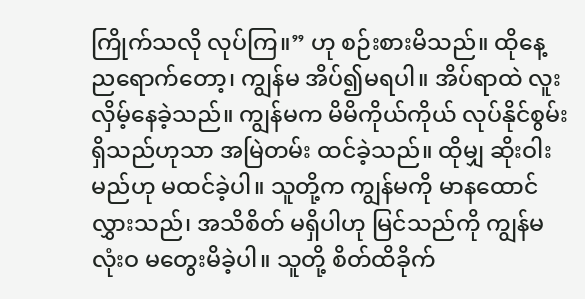ကြိုက်သလို လုပ်ကြ။” ဟု စဉ်းစားမိသည်။ ထိုနေ့ ညရောက်တော့၊ ကျွန်မ အိပ်၍မရပါ။ အိပ်ရာထဲ လူးလှိမ့်နေခဲ့သည်။ ကျွန်မက မိမိကိုယ်ကိုယ် လုပ်နိုင်စွမ်းရှိသည်ဟုသာ အမြဲတမ်း ထင်ခဲ့သည်။ ထိုမျှ ဆိုးဝါးမည်ဟု မထင်ခဲ့ပါ။ သူတို့က ကျွန်မကို မာနထောင်လွှားသည်၊ အသိစိတ် မရှိပါဟု မြင်သည်ကို ကျွန်မ လုံးဝ မတွေးမိခဲ့ပါ။ သူတို့ စိတ်ထိခိုက်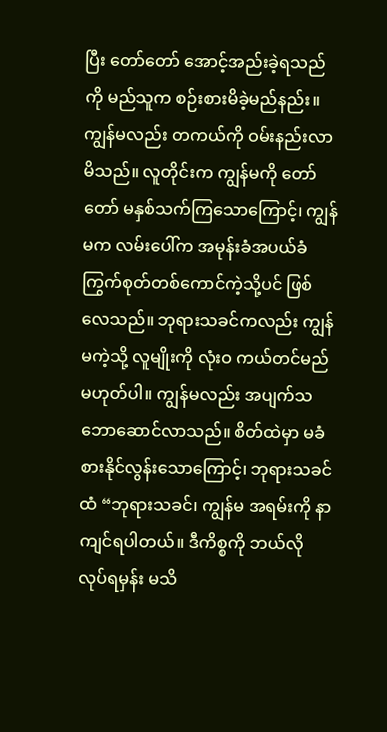ပြီး တော်တော် အောင့်အည်းခဲ့ရသည်ကို မည်သူက စဉ်းစားမိခဲ့မည်နည်း။ ကျွန်မလည်း တကယ်ကို ဝမ်းနည်းလာမိသည်။ လူတိုင်းက ကျွန်မကို တော်တော် မနှစ်သက်ကြသောကြောင့်၊ ကျွန်မက လမ်းပေါ်က အမုန်းခံအပယ်ခံ ကြွက်စုတ်တစ်ကောင်ကဲ့သို့ပင် ဖြစ်လေသည်။ ဘုရားသခင်ကလည်း ကျွန်မကဲ့သို့ လူမျိုးကို လုံးဝ ကယ်တင်မည်မဟုတ်ပါ။ ကျွန်မလည်း အပျက်သဘောဆောင်လာသည်။ စိတ်ထဲမှာ မခံစားနိုင်လွန်းသောကြောင့်၊ ဘုရားသခင်ထံ “ဘုရားသခင်၊ ကျွန်မ အရမ်းကို နာကျင်ရပါတယ်။ ဒီကိစ္စကို ဘယ်လို လုပ်ရမှန်း မသိ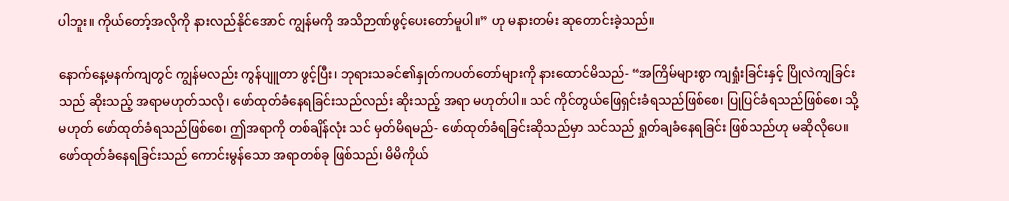ပါဘူး။ ကိုယ်တော့်အလိုကို နားလည်နိုင်အောင် ကျွန်မကို အသိဉာဏ်ဖွင့်ပေးတော်မူပါ။” ဟု မနားတမ်း ဆုတောင်းခဲ့သည်။

နောက်နေ့မနက်ကျတွင် ကျွန်မလည်း ကွန်ပျူတာ ဖွင့်ပြီး၊ ဘုရားသခင်၏နှုတ်ကပတ်တော်များကို နားထောင်မိသည်- “အကြိမ်များစွာ ကျရှုံးခြင်းနှင့် ပြိုလဲကျခြင်းသည် ဆိုးသည့် အရာမဟုတ်သလို၊ ဖော်ထုတ်ခံနေရခြင်းသည်လည်း ဆိုးသည့် အရာ မဟုတ်ပါ။ သင် ကိုင်တွယ်ဖြေရှင်းခံရသည်ဖြစ်စေ၊ ပြုပြင်ခံရသည်ဖြစ်စေ၊ သို့မဟုတ် ဖော်ထုတ်ခံရသည်ဖြစ်စေ၊ ဤအရာကို တစ်ချိန်လုံး သင် မှတ်မိရမည်- ဖော်ထုတ်ခံရခြင်းဆိုသည်မှာ သင်သည် ရှုတ်ချခံနေရခြင်း ဖြစ်သည်ဟု မဆိုလိုပေ။ ဖော်ထုတ်ခံနေရခြင်းသည် ကောင်းမွန်သော အရာတစ်ခု ဖြစ်သည်၊ မိမိကိုယ်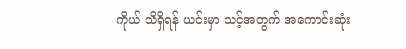ကိုယ် သိရှိရန် ယင်းမှာ သင့်အတွက် အကောင်းဆုံး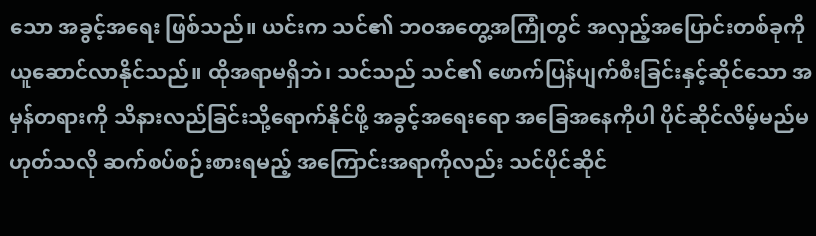သော အခွင့်အရေး ဖြစ်သည်။ ယင်းက သင်၏ ဘဝအတွေ့အကြုံတွင် အလှည့်အပြောင်းတစ်ခုကို ယူဆောင်လာနိုင်သည်။ ထိုအရာမရှိဘဲ၊ သင်သည် သင်၏ ဖောက်ပြန်ပျက်စီးခြင်းနှင့်ဆိုင်သော အမှန်တရားကို သိနားလည်ခြင်းသို့ရောက်နိုင်ဖို့ အခွင့်အရေးရော အခြေအနေကိုပါ ပိုင်ဆိုင်လိမ့်မည်မဟုတ်သလို ဆက်စပ်စဉ်းစားရမည့် အကြောင်းအရာကိုလည်း သင်ပိုင်ဆိုင်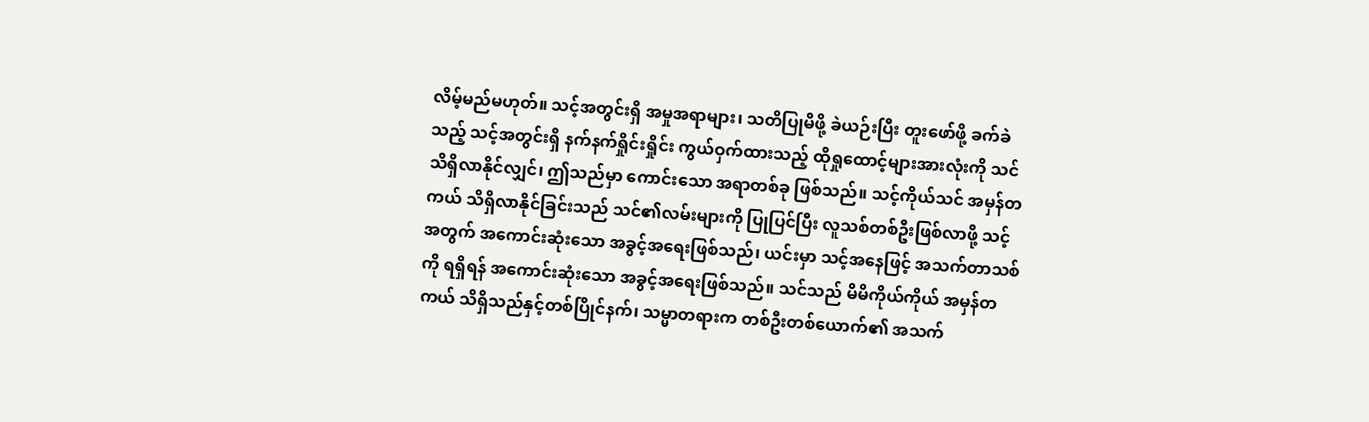လိမ့်မည်မဟုတ်။ သင့်အတွင်းရှိ အမှုအရာများ၊ သတိပြုမိဖို့ ခဲယဉ်းပြီး တူးဖော်ဖို့ ခက်ခဲသည့် သင့်အတွင်းရှိ နက်နက်ရှိုင်းရှိုင်း ကွယ်ဝှက်ထားသည့် ထိုရှုထောင့်များအားလုံးကို သင် သိရှိလာနိုင်လျှင်၊ ဤသည်မှာ ကောင်းသော အရာတစ်ခု ဖြစ်သည်။ သင့်ကိုယ်သင် အမှန်တကယ် သိရှိလာနိုင်ခြင်းသည် သင်၏လမ်းများကို ပြုပြင်ပြီး လူသစ်တစ်ဦးဖြစ်လာဖို့ သင့်အတွက် အကောင်းဆုံးသော အခွင့်အရေးဖြစ်သည်၊ ယင်းမှာ သင့်အနေဖြင့် အသက်တာသစ်ကို ရရှိရန် အကောင်းဆုံးသော အခွင့်အရေးဖြစ်သည်။ သင်သည် မိမိကိုယ်ကိုယ် အမှန်တကယ် သိရှိသည်နှင့်တစ်ပြိုင်နက်၊ သမ္မာတရားက တစ်ဦးတစ်ယောက်၏ အသက်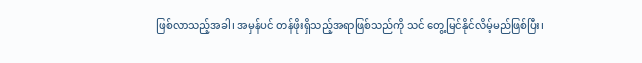ဖြစ်လာသည့်အခါ၊ အမှန်ပင် တန်ဖိုးရှိသည့်အရာဖြစ်သည်ကို သင် တွေ့မြင်နိုင်လိမ့်မည်ဖြစ်ပြီး၊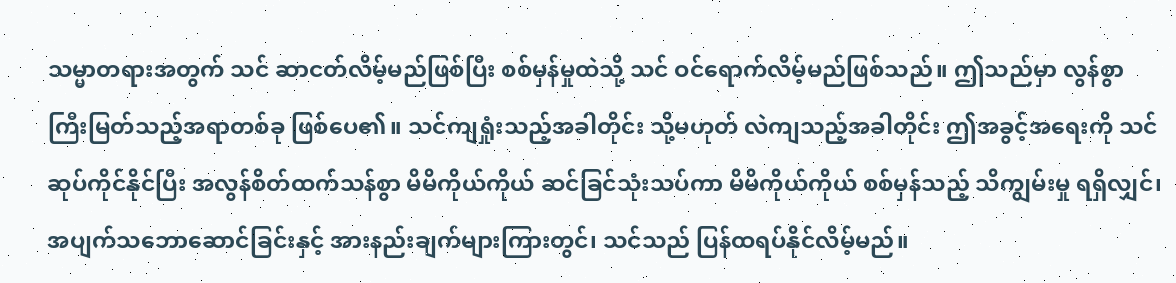သမ္မာတရားအတွက် သင် ဆာငတ်လိမ့်မည်ဖြစ်ပြီး စစ်မှန်မှုထဲသို့ သင် ဝင်ရောက်လိမ့်မည်ဖြစ်သည်။ ဤသည်မှာ လွန်စွာ ကြီးမြတ်သည့်အရာတစ်ခု ဖြစ်ပေ၏။ သင်ကျရှုံးသည့်အခါတိုင်း သို့မဟုတ် လဲကျသည့်အခါတိုင်း ဤအခွင့်အရေးကို သင် ဆုပ်ကိုင်နိုင်ပြီး အလွန်စိတ်ထက်သန်စွာ မိမိကိုယ်ကိုယ် ဆင်ခြင်သုံးသပ်ကာ မိမိကိုယ်ကိုယ် စစ်မှန်သည့် သိကျွမ်းမှု ရရှိလျှင်၊ အပျက်သဘောဆောင်ခြင်းနှင့် အားနည်းချက်များကြားတွင်၊ သင်သည် ပြန်ထရပ်နိုင်လိမ့်မည်။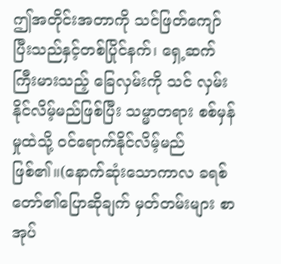ဤအတိုင်းအတာကို သင်ဖြတ်ကျော်ပြီးသည်နှင့်တစ်ပြိုင်နက်၊ ရှေ့ဆက် ကြီးမားသည့် ခြေလှမ်းကို သင် လှမ်းနိုင်လိမ့်မည်ဖြစ်ပြီး သမ္မာတရား စစ်မှန်မှုထဲသို့ ဝင်ရောက်နိုင်လိမ့်မည်ဖြစ်၏။(နောက်ဆုံးသောကာလ ခရစ်တော်၏ပြောဆိုချက် မှတ်တမ်းများ စာအုပ်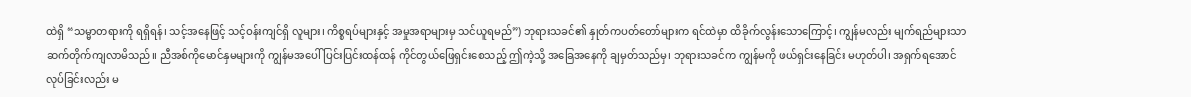ထဲရှိ “သမ္မာတရားကို ရရှိရန်၊ သင့်အနေဖြင့် သင့်ဝန်းကျင်ရှိ လူများ၊ ကိစ္စရပ်များနှင့် အမှုအရာများမှ သင်ယူရမည်”) ဘုရားသခင်၏ နှုတ်ကပတ်တော်များက ရင်ထဲမှာ ထိခိုက်လွန်းသောကြောင့်၊ ကျွန်မလည်း မျက်ရည်များသာ ဆက်တိုက်ကျလာမိသည်။ ညီအစ်ကိုမောင်နှမများကို ကျွန်မအပေါ် ပြင်းပြင်းထန်ထန် ကိုင်တွယ်ဖြေရှင်းစေသည့် ဤကဲ့သို့ အခြေအနေကို ချမှတ်သည်မှ၊ ဘုရားသခင်က ကျွန်မကို ဖယ်ရှင်းနေခြင်း မဟုတ်ပါ၊ အရှက်ရအောင် လုပ်ခြင်းလည်း မ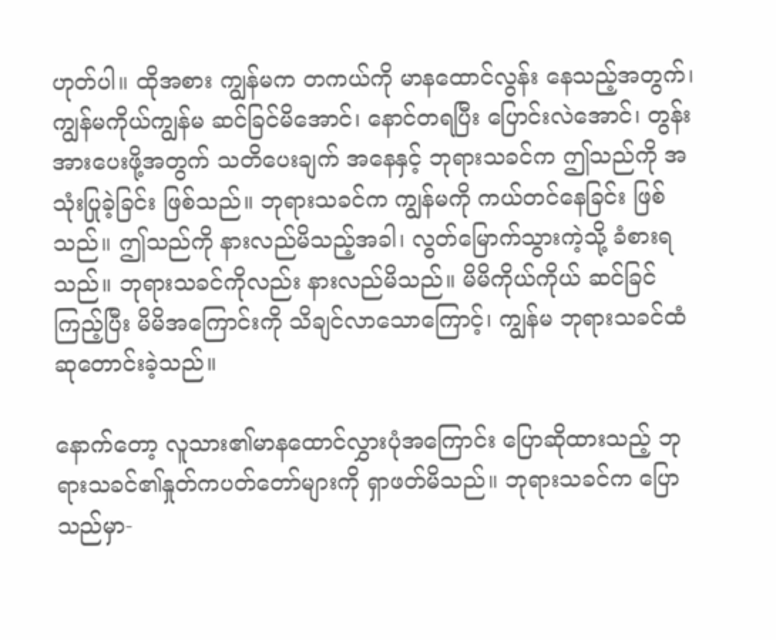ဟုတ်ပါ။ ထိုအစား ကျွန်မက တကယ်ကို မာနထောင်လွန်း နေသည့်အတွက်၊ ကျွန်မကိုယ်ကျွန်မ ဆင်ခြင်မိအောင်၊ နောင်တရပြီး ပြောင်းလဲအောင်၊ တွန်းအားပေးဖို့အတွက် သတိပေးချက် အနေနှင့် ဘုရားသခင်က ဤသည်ကို အသုံးပြုခဲ့ခြင်း ဖြစ်သည်။ ဘုရားသခင်က ကျွန်မကို ကယ်တင်နေခြင်း ဖြစ်သည်။ ဤသည်ကို နားလည်မိသည့်အခါ၊ လွတ်မြောက်သွားကဲ့သို့ ခံစားရသည်။ ဘုရားသခင်ကိုလည်း နားလည်မိသည်။ မိမိကိုယ်ကိုယ် ဆင်ခြင်ကြည့်ပြီး မိမိအကြောင်းကို သိချင်လာသောကြောင့်၊ ကျွန်မ ဘုရားသခင်ထံ ဆုတောင်းခဲ့သည်။

နောက်တော့ လူသား၏မာနထောင်လွှားပုံအကြောင်း ပြောဆိုထားသည့် ဘုရားသခင်၏နှုတ်ကပတ်တော်များကို ရှာဖတ်မိသည်။ ဘုရားသခင်က ပြောသည်မှာ-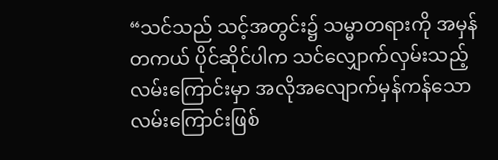“သင်သည် သင့်အတွင်း၌ သမ္မာတရားကို အမှန်တကယ် ပိုင်ဆိုင်ပါက သင်လျှောက်လှမ်းသည့် လမ်းကြောင်းမှာ အလိုအလျောက်မှန်ကန်သော လမ်းကြောင်းဖြစ်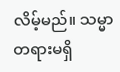လိမ့်မည်။ သမ္မာတရားမရှိ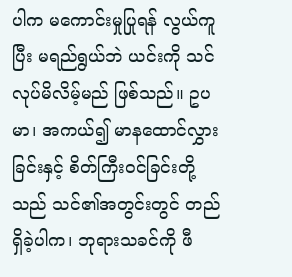ပါက မကောင်းမှုပြုရန် လွယ်ကူပြီး မရည်ရွယ်ဘဲ ယင်းကို သင်လုပ်မိလိမ့်မည် ဖြစ်သည်။ ဥပမာ၊ အကယ်၍ မာနထောင်လွှားခြင်းနှင့် စိတ်ကြီးဝင်ခြင်းတို့သည် သင်၏အတွင်းတွင် တည်ရှိခဲ့ပါက၊ ဘုရားသခင်ကို ဖီ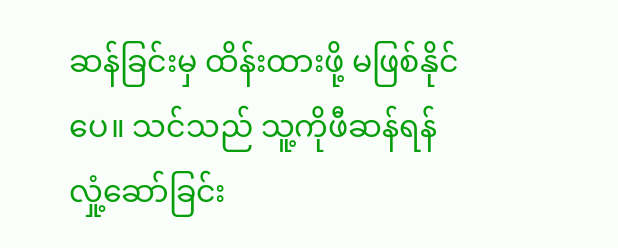ဆန်ခြင်းမှ ထိန်းထားဖို့ မဖြစ်နိုင်ပေ။ သင်သည် သူ့ကိုဖီဆန်ရန် လှုံ့ဆော်ခြင်း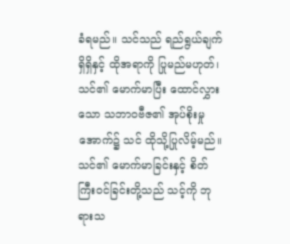ခံရမည်။ သင်သည် ရည်ရွယ်ချက်ရှိရှိနှင့် ထိုအရာကို ပြုမည်မဟုတ်၊ သင်၏ မောက်မာပြီး ထောင်လွှားသော သဘာဝဗီဇ၏ အုပ်စိုးမှုအောက်၌ သင် ထိုသို့ပြုလိမ့်မည်။ သင်၏ မောက်မာခြင်းနှင့် စိတ်ကြီးဝင်ခြင်းတို့သည် သင့်ကို ဘုရားသ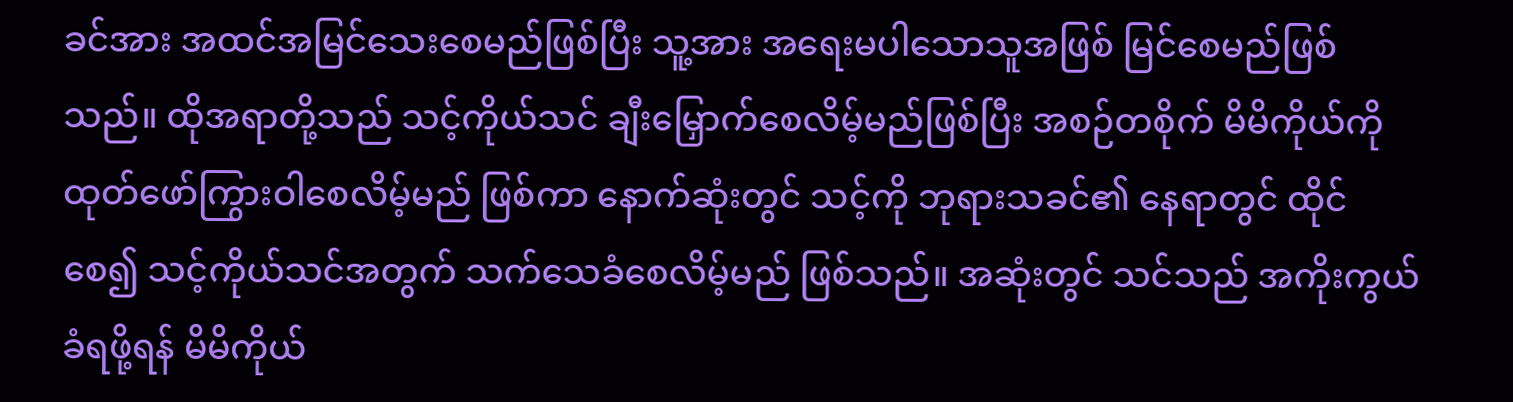ခင်အား အထင်အမြင်သေးစေမည်ဖြစ်ပြီး သူ့အား အရေးမပါသောသူအဖြစ် မြင်စေမည်ဖြစ်သည်။ ထိုအရာတို့သည် သင့်ကိုယ်သင် ချီးမြှောက်စေလိမ့်မည်ဖြစ်ပြီး အစဉ်တစိုက် မိမိကိုယ်ကို ထုတ်ဖော်ကြွားဝါစေလိမ့်မည် ဖြစ်ကာ နောက်ဆုံးတွင် သင့်ကို ဘုရားသခင်၏ နေရာတွင် ထိုင်စေ၍ သင့်ကိုယ်သင်အတွက် သက်သေခံစေလိမ့်မည် ဖြစ်သည်။ အဆုံးတွင် သင်သည် အကိုးကွယ်ခံရဖို့ရန် မိမိကိုယ်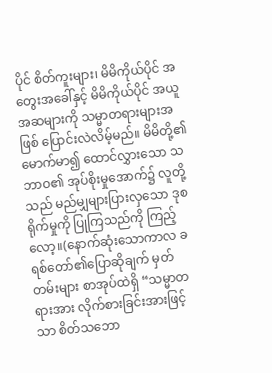ပိုင် စိတ်ကူးများ၊ မိမိကိုယ်ပိုင် အတွေးအခေါ်နှင့် မိမိကိုယ်ပိုင် အယူအဆများကို သမ္မာတရားများအဖြစ် ပြောင်းလဲလိမ့်မည်။ မိမိတို့၏ မောက်မာ၍ ထောင်လွှားသော သဘာဝ၏ အုပ်စိုးမှုအောက်၌ လူတို့သည် မည်မျှများပြားလှသော ဒုစရိုက်မှုကို ပြုကြသည်ကို ကြည့်လော့။(နောက်ဆုံးသောကာလ ခရစ်တော်၏ပြောဆိုချက် မှတ်တမ်းများ စာအုပ်ထဲရှိ “သမ္မာတရားအား လိုက်စားခြင်းအားဖြင့်သာ စိတ်သဘော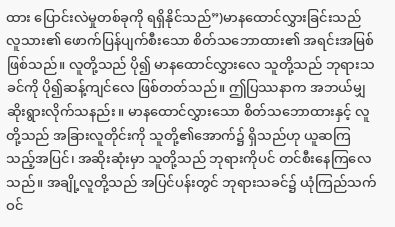ထား ပြောင်းလဲမှုတစ်ခုကို ရရှိနိုင်သည်”)မာနထောင်လွှားခြင်းသည် လူသား၏ ဖောက်ပြန်ပျက်စီးသော စိတ်သဘောထား၏ အရင်းအမြစ် ဖြစ်သည်။ လူတို့သည် ပို၍ မာနထောင်လွှားလေ သူတို့သည် ဘုရားသခင်ကို ပို၍ဆန့်ကျင်လေ ဖြစ်တတ်သည်။ ဤပြဿနာက အဘယ်မျှ ဆိုးရွားလိုက်သနည်း။ မာနထောင်လွှားသော စိတ်သဘောထားနှင့် လူတို့သည် အခြားလူတိုင်းကို သူတို့၏အောက်၌ ရှိသည်ဟု ယူဆကြသည့်အပြင်၊ အဆိုးဆုံးမှာ သူတို့သည် ဘုရားကိုပင် တင်စီးနေကြလေသည်။ အချို့လူတို့သည် အပြင်ပန်းတွင် ဘုရားသခင်၌ ယုံကြည်သက်ဝင်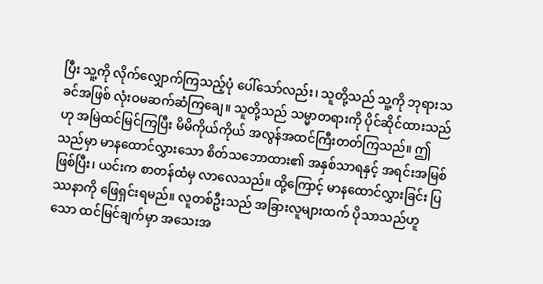ပြီး သူ့ကို လိုက်လျှောက်ကြသည့်ပုံ ပေါ်သော်လည်း၊ သူတို့သည် သူ့ကို ဘုရားသခင်အဖြစ် လုံးဝမဆက်ဆံကြချေ။ သူတို့သည် သမ္မာတရားကို ပိုင်ဆိုင်ထားသည်ဟု အမြဲထင်မြင်ကြပြီး မိမိကိုယ်ကိုယ် အလွန်အထင်ကြီးတတ်ကြသည်။ ဤသည်မှာ မာနထောင်လွှားသော စိတ်သဘောထား၏ အနှစ်သာရနှင့် အရင်းအမြစ်ဖြစ်ပြီး၊ ယင်းက စာတန်ထံမှ လာလေသည်။ ထို့ကြောင့် မာနထောင်လွှားခြင်း ပြဿနာကို ဖြေရှင်းရမည်။ လူတစ်ဦးသည် အခြားလူများထက် ပိုသာသည်ဟူသော ထင်မြင်ချက်မှာ အသေးအ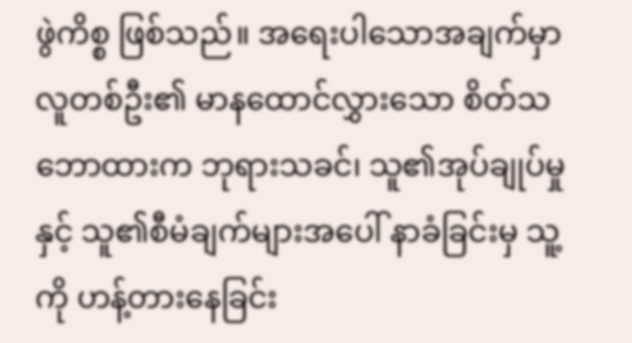ဖွဲကိစ္စ ဖြစ်သည်။ အရေးပါသောအချက်မှာ လူတစ်ဦး၏ မာနထောင်လွှားသော စိတ်သဘောထားက ဘုရားသခင်၊ သူ၏အုပ်ချုပ်မှုနှင့် သူ၏စီမံချက်များအပေါ် နာခံခြင်းမှ သူ့ကို ဟန့်တားနေခြင်း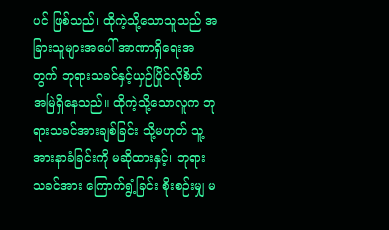ပင် ဖြစ်သည်၊ ထိုကဲ့သို့သောသူသည် အခြားသူများအပေါ် အာဏာရှိရေးအတွက် ဘုရားသခင်နှင့်ယှဉ်ပြိုင်လိုစိတ် အမြဲရှိနေသည်။ ထိုကဲ့သို့သောလူက ဘုရားသခင်အားချစ်ခြင်း သို့မဟုတ် သူ့အားနာခံခြင်းကို မဆိုထားနှင့်၊ ဘုရားသခင်အား ကြောက်ရွံ့ခြင်း စိုးစဉ်းမျှ မ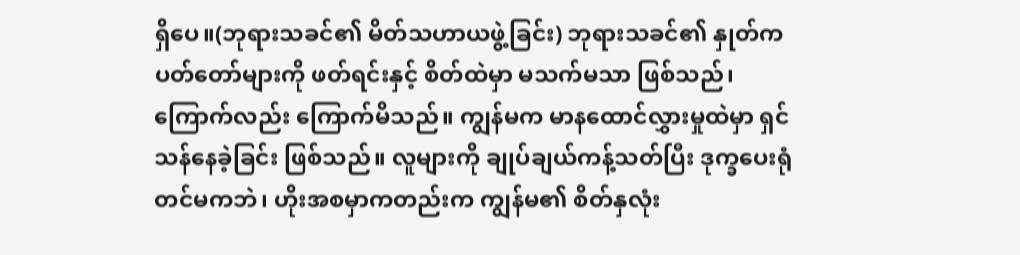ရှိပေ။(ဘုရားသခင်၏ မိတ်သဟာယဖွဲ့ခြင်း) ဘုရားသခင်၏ နှုတ်ကပတ်တော်များကို ဖတ်ရင်းနှင့် စိတ်ထဲမှာ မသက်မသာ ဖြစ်သည်၊ ကြောက်လည်း ကြောက်မိသည်။ ကျွန်မက မာနထောင်လွှားမှုထဲမှာ ရှင်သန်နေခဲ့ခြင်း ဖြစ်သည်။ လူများကို ချုပ်ချယ်ကန့်သတ်ပြီး ဒုက္ခပေးရုံတင်မကဘဲ၊ ဟိုးအစမှာကတည်းက ကျွန်မ၏ စိတ်နှလုံး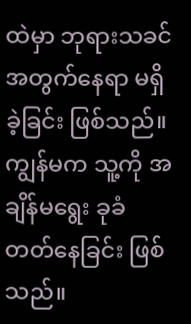ထဲမှာ ဘုရားသခင်အတွက်နေရာ မရှိခဲ့ခြင်း ဖြစ်သည်။ ကျွန်မက သူ့ကို အချိန်မရွေး ခုခံတတ်နေခြင်း ဖြစ်သည်။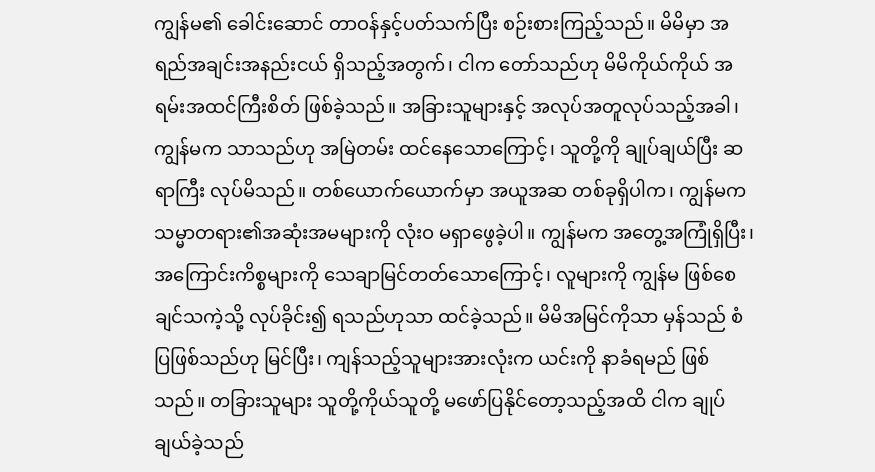ကျွန်မ၏ ခေါင်းဆောင် တာဝန်နှင့်ပတ်သက်ပြီး စဉ်းစားကြည့်သည်။ မိမိမှာ အရည်အချင်းအနည်းငယ် ရှိသည့်အတွက်၊ ငါက တော်သည်ဟု မိမိကိုယ်ကိုယ် အရမ်းအထင်ကြီးစိတ် ဖြစ်ခဲ့သည်။ အခြားသူများနှင့် အလုပ်အတူလုပ်သည့်အခါ၊ ကျွန်မက သာသည်ဟု အမြဲတမ်း ထင်နေသောကြောင့်၊ သူတို့ကို ချုပ်ချယ်ပြီး ဆရာကြီး လုပ်မိသည်။ တစ်ယောက်ယောက်မှာ အယူအဆ တစ်ခုရှိပါက၊ ကျွန်မက သမ္မာတရား၏အဆုံးအမများကို လုံးဝ မရှာဖွေခဲ့ပါ။ ကျွန်မက အတွေ့အကြုံရှိပြီး၊ အကြောင်းကိစ္စများကို သေချာမြင်တတ်သောကြောင့်၊ လူများကို ကျွန်မ ဖြစ်စေချင်သကဲ့သို့ လုပ်ခိုင်း၍ ရသည်ဟုသာ ထင်ခဲ့သည်။ မိမိအမြင်ကိုသာ မှန်သည် စံပြဖြစ်သည်ဟု မြင်ပြီး၊ ကျန်သည့်သူများအားလုံးက ယင်းကို နာခံရမည် ဖြစ်သည်။ တခြားသူများ သူတို့ကိုယ်သူတို့ မဖော်ပြနိုင်တော့သည့်အထိ ငါက ချုပ်ချယ်ခဲ့သည်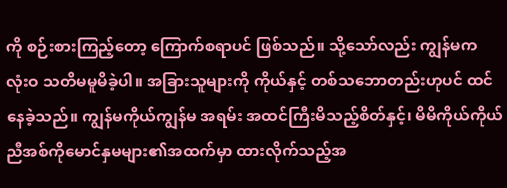ကို စဉ်းစားကြည့်တော့ ကြောက်စရာပင် ဖြစ်သည်။ သို့သော်လည်း ကျွန်မက လုံးဝ သတိမမူမိခဲ့ပါ။ အခြားသူများကို ကိုယ်နှင့် တစ်သဘောတည်းဟုပင် ထင်နေခဲ့သည်။ ကျွန်မကိုယ်ကျွန်မ အရမ်း အထင်ကြီးမိသည့်စိတ်နှင့်၊ မိမိကိုယ်ကိုယ် ညီအစ်ကိုမောင်နှမများ၏အထက်မှာ ထားလိုက်သည့်အ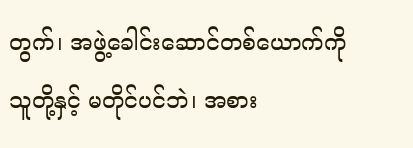တွက်၊ အဖွဲ့ခေါင်းဆောင်တစ်ယောက်ကို သူတို့နှင့် မတိုင်ပင်ဘဲ၊ အစား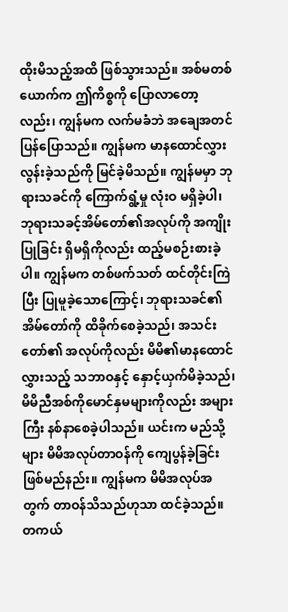ထိုးမိသည့်အထိ ဖြစ်သွားသည်။ အစ်မတစ်ယောက်က ဤကိစ္စကို ပြောလာတော့လည်း၊ ကျွန်မက လက်မခံဘဲ အချေအတင် ပြန်ပြောသည်။ ကျွန်မက မာနထောင်လွှား လွန်းခဲ့သည်ကို မြင်ခဲ့မိသည်။ ကျွန်မမှာ ဘုရားသခင်ကို ကြောက်ရွံ့မှု လုံးဝ မရှိခဲ့ပါ၊ ဘုရားသခင့်အိမ်တော်၏အလုပ်ကို အကျိုးပြုခြင်း ရှိမရှိကိုလည်း ထည့်မစဉ်းစားခဲ့ပါ။ ကျွန်မက တစ်ဖက်သတ် ထင်တိုင်းကြဲပြီး ပြုမူခဲ့သောကြောင့်၊ ဘုရားသခင်၏အိမ်တော်ကို ထိခိုက်စေခဲ့သည်၊ အသင်းတော်၏ အလုပ်ကိုလည်း မိမိ၏မာနထောင်လွှားသည့် သဘာဝနှင့် နှောင့်ယှက်မိခဲ့သည်၊ မိမိညီအစ်ကိုမောင်နှမများကိုလည်း အများကြီး နစ်နာစေခဲ့ပါသည်။ ယင်းက မည်သို့များ မိမိအလုပ်တာဝန်ကို ကျေပွန်ခဲ့ခြင်းဖြစ်မည်နည်း။ ကျွန်မက မိမိအလုပ်အတွက် တာဝန်သိသည်ဟုသာ ထင်ခဲ့သည်။ တကယ်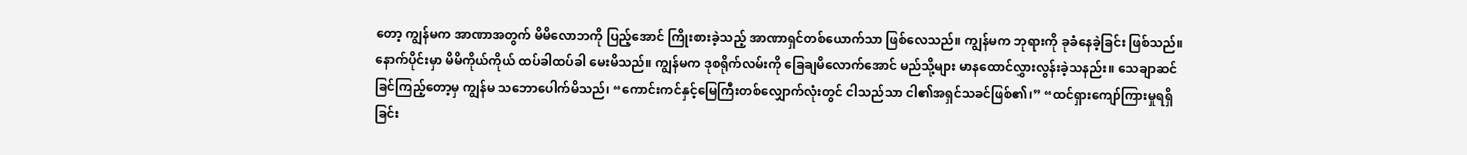တော့ ကျွန်မက အာဏာအတွက် မိမိလောဘကို ပြည့်အောင် ကြိုးစားခဲ့သည့် အာဏာရှင်တစ်ယောက်သာ ဖြစ်လေသည်။ ကျွန်မက ဘုရားကို ခုခံနေခဲ့ခြင်း ဖြစ်သည်။ နောက်ပိုင်းမှာ မိမိကိုယ်ကိုယ် ထပ်ခါထပ်ခါ မေးမိသည်။ ကျွန်မက ဒုစရိုက်လမ်းကို ခြေချမိလောက်အောင် မည်သို့များ မာနထောင်လွှားလွန်းခဲ့သနည်း။ သေချာဆင်ခြင်ကြည့်တော့မှ ကျွန်မ သဘောပေါက်မိသည်၊ “ကောင်းကင်နှင့်မြေကြီးတစ်လျှောက်လုံးတွင် ငါသည်သာ ငါ၏အရှင်သခင်ဖြစ်၏၊” “ထင်ရှားကျော်ကြားမှုရရှိခြင်း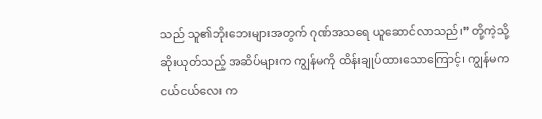သည် သူ၏ဘိုးဘေးများအတွက် ဂုဏ်အသရေ ယူဆောင်လာသည်၊” တို့ကဲ့သို့ ဆိုးယုတ်သည့် အဆိပ်များက ကျွန်မကို ထိန်းချုပ်ထားသောကြောင့်၊ ကျွန်မက ငယ်ငယ်လေး က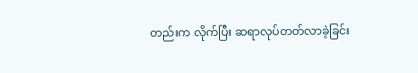တည်းက လိုက်ပြီး ဆရာလုပ်တတ်လာခဲ့ခြင်း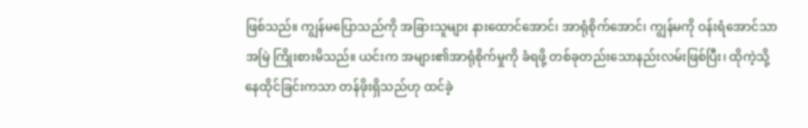ဖြစ်သည်။ ကျွန်မပြောသည်ကို အခြားသူများ နားထောင်အောင်၊ အာရုံစိုက်အောင်၊ ကျွန်မကို ဝန်းရံအောင်သာ အမြဲ ကြိုးစားမိသည်။ ယင်းက အများ၏အာရုံစိုက်မှုကို ခံရဖို့ တစ်ခုတည်းသောနည်းလမ်းဖြစ်ပြီး၊ ထိုကဲ့သို့ နေထိုင်ခြင်းကသာ တန်ဖိုးရှိသည်ဟု ထင်ခဲ့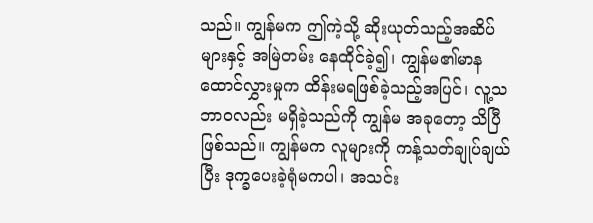သည်။ ကျွန်မက ဤကဲ့သို့ ဆိုးယုတ်သည့်အဆိပ်များနှင့် အမြဲတမ်း နေထိုင်ခဲ့၍၊ ကျွန်မ၏မာနထောင်လွှားမှုက ထိန်းမရဖြစ်ခဲ့သည့်အပြင်၊ လူ့သဘာဝလည်း မရှိခဲ့သည်ကို ကျွန်မ အခုတော့ သိပြီဖြစ်သည်။ ကျွန်မက လူများကို ကန့်သတ်ချုပ်ချယ်ပြီး ဒုက္ခပေးခဲ့ရုံမကပါ၊ အသင်း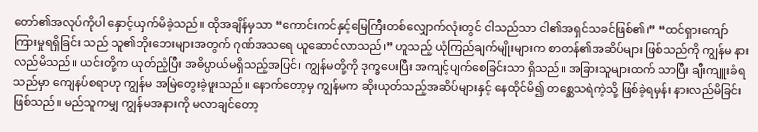တော်၏အလုပ်ကိုပါ နှောင့်ယှက်မိခဲ့သည်။ ထိုအချိန်မှသာ “ကောင်းကင်နှင့်မြေကြီးတစ်လျှောက်လုံးတွင် ငါသည်သာ ငါ၏အရှင်သခင်ဖြစ်၏၊” “ထင်ရှားကျော်ကြားမှုရရှိခြင်း သည် သူ၏ဘိုးဘေးများအတွက် ဂုဏ်အသရေ ယူဆောင်လာသည်၊” ဟူသည့် ယုံကြည်ချက်မျိုးများက စာတန်၏အဆိပ်များ ဖြစ်သည်ကို ကျွန်မ နားလည်မိသည်။ ယင်းတို့က ယုတ်ညံ့ပြီး အဓိပ္ပာယ်မရှိသည့်အပြင်၊ ကျွန်မတို့ကို ဒုက္ခပေးပြီး အကျင့်ပျက်စေခြင်းသာ ရှိသည်။ အခြားသူများထက် သာပြီး ချီးကျူးခံရသည်မှာ ကျေနပ်စရာဟု ကျွန်မ အမြဲတွေးခဲ့ဖူးသည်။ နောက်တော့မှ ကျွန်မက ဆိုးယုတ်သည့်အဆိပ်များနှင့် နေထိုင်မိ၍ တစ္ဆေသရဲကဲ့သို့ ဖြစ်ခဲ့ရမှန်း နားလည်မိခြင်း ဖြစ်သည်။ မည်သူကမျှ ကျွန်မအနားကို မလာချင်တော့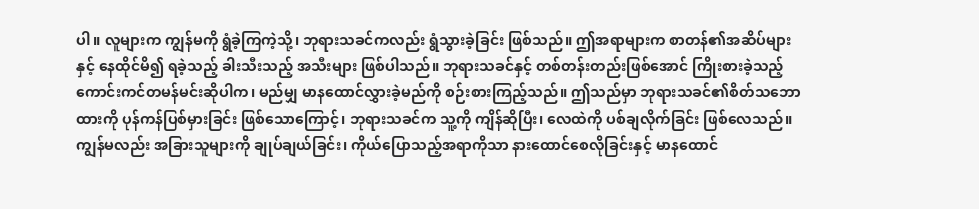ပါ။ လူများက ကျွန်မကို ရွံခဲ့ကြကဲ့သို့၊ ဘုရားသခင်ကလည်း ရွံသွားခဲ့ခြင်း ဖြစ်သည်။ ဤအရာများက စာတန်၏အဆိပ်များနှင့် နေထိုင်မိ၍ ရခဲ့သည့် ခါးသီးသည့် အသီးများ ဖြစ်ပါသည်။ ဘုရားသခင်နှင့် တစ်တန်းတည်းဖြစ်အောင် ကြိုးစားခဲ့သည့် ကောင်းကင်တမန်မင်းဆိုပါက၊ မည်မျှ မာနထောင်လွှားခဲ့မည်ကို စဉ်းစားကြည့်သည်။ ဤသည်မှာ ဘုရားသခင်၏စိတ်သဘောထားကို ပုန်ကန်ပြစ်မှားခြင်း ဖြစ်သောကြောင့်၊ ဘုရားသခင်က သူ့ကို ကျိန်ဆိုပြီး၊ လေထဲကို ပစ်ချလိုက်ခြင်း ဖြစ်လေသည်။ ကျွန်မလည်း အခြားသူများကို ချုပ်ချယ်ခြင်း၊ ကိုယ်ပြောသည့်အရာကိုသာ နားထောင်စေလိုခြင်းနှင့် မာနထောင်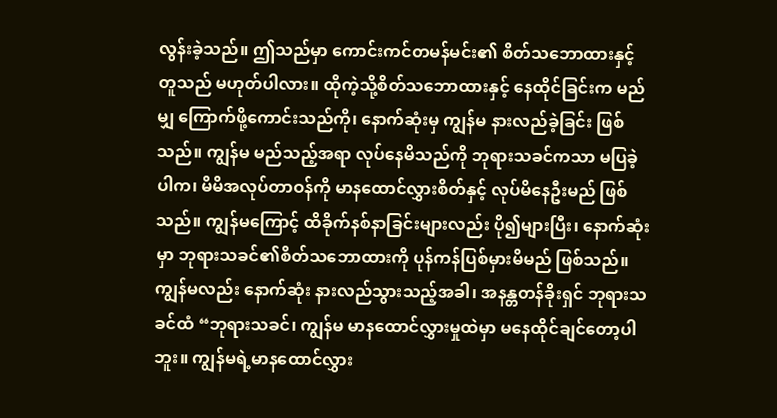လွန်းခဲ့သည်။ ဤသည်မှာ ကောင်းကင်တမန်မင်း၏ စိတ်သဘောထားနှင့် တူသည် မဟုတ်ပါလား။ ထိုကဲ့သို့စိတ်သဘောထားနှင့် နေထိုင်ခြင်းက မည်မျှ ကြောက်ဖို့ကောင်းသည်ကို၊ နောက်ဆုံးမှ ကျွန်မ နားလည်ခဲ့ခြင်း ဖြစ်သည်။ ကျွန်မ မည်သည့်အရာ လုပ်နေမိသည်ကို ဘုရားသခင်ကသာ မပြခဲ့ပါက၊ မိမိအလုပ်တာဝန်ကို မာနထောင်လွှားစိတ်နှင့် လုပ်မိနေဦးမည် ဖြစ်သည်။ ကျွန်မကြောင့် ထိခိုက်နစ်နာခြင်းများလည်း ပို၍များပြီး၊ နောက်ဆုံးမှာ ဘုရားသခင်၏စိတ်သဘောထားကို ပုန်ကန်ပြစ်မှားမိမည် ဖြစ်သည်။ ကျွန်မလည်း နောက်ဆုံး နားလည်သွားသည့်အခါ၊ အနန္တတန်ခိုးရှင် ဘုရားသခင်ထံ “ဘုရားသခင်၊ ကျွန်မ မာနထောင်လွှားမှုထဲမှာ မနေထိုင်ချင်တော့ပါဘူး။ ကျွန်မရဲ့မာနထောင်လွှား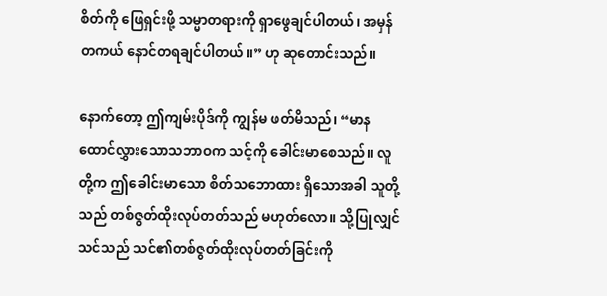စိတ်ကို ဖြေရှင်းဖို့ သမ္မာတရားကို ရှာဖွေချင်ပါတယ်၊ အမှန်တကယ် နောင်တရချင်ပါတယ်။” ဟု ဆုတောင်းသည်။

နောက်တော့ ဤကျမ်းပိုဒ်ကို ကျွန်မ ဖတ်မိသည်၊ “မာနထောင်လွှားသောသဘာဝက သင့်ကို ခေါင်းမာစေသည်။ လူတို့က ဤခေါင်းမာသော စိတ်သဘောထား ရှိသောအခါ သူတို့သည် တစ်ဇွတ်ထိုးလုပ်တတ်သည် မဟုတ်လော။ သို့ပြုလျှင် သင်သည် သင်၏တစ်ဇွတ်ထိုးလုပ်တတ်ခြင်းကို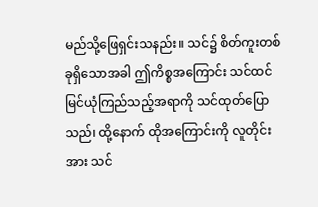မည်သို့ဖြေရှင်းသနည်း။ သင်၌ စိတ်ကူးတစ်ခုရှိသောအခါ ဤကိစ္စအကြောင်း သင်ထင်မြင်ယုံကြည်သည့်အရာကို သင်ထုတ်ပြောသည်၊ ထို့နောက် ထိုအကြောင်းကို လူတိုင်းအား သင်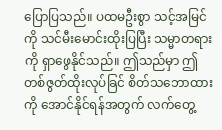ပြောပြသည်။ ပထမဦးစွာ သင့်အမြင်ကို သင်မီးမောင်းထိုးပြပြီး သမ္မာတရားကို ရှာဖွေနိုင်သည်။ ဤသည်မှာ ဤတစ်ဇွတ်ထိုးလုပ်ခြင် စိတ်သဘောထားကို အောင်နိုင်ရန်အတွက် လက်တွေ့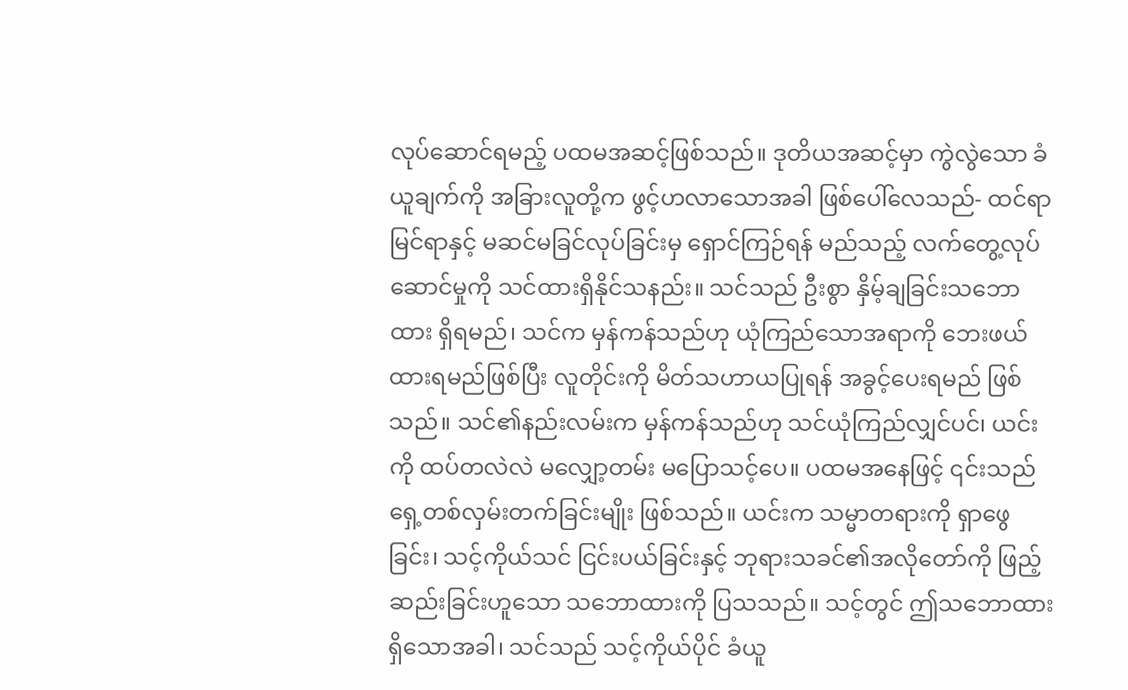လုပ်ဆောင်ရမည့် ပထမအဆင့်ဖြစ်သည်။ ဒုတိယအဆင့်မှာ ကွဲလွဲသော ခံယူချက်ကို အခြားလူတို့က ဖွင့်ဟလာသောအခါ ဖြစ်ပေါ်လေသည်- ထင်ရာမြင်ရာနှင့် မဆင်မခြင်လုပ်ခြင်းမှ ရှောင်ကြဉ်ရန် မည်သည့် လက်တွေ့လုပ်ဆောင်မှုကို သင်ထားရှိနိုင်သနည်း။ သင်သည် ဦးစွာ နှိမ့်ချခြင်းသဘောထား ရှိရမည်၊ သင်က မှန်ကန်သည်ဟု ယုံကြည်သောအရာကို ဘေးဖယ်ထားရမည်ဖြစ်ပြီး လူတိုင်းကို မိတ်သဟာယပြုရန် အခွင့်ပေးရမည် ဖြစ်သည်။ သင်၏နည်းလမ်းက မှန်ကန်သည်ဟု သင်ယုံကြည်လျှင်ပင်၊ ယင်းကို ထပ်တလဲလဲ မလျှော့တမ်း မပြောသင့်ပေ။ ပထမအနေဖြင့် ၎င်းသည် ရှေ့တစ်လှမ်းတက်ခြင်းမျိုး ဖြစ်သည်။ ယင်းက သမ္မာတရားကို ရှာဖွေခြင်း၊ သင့်ကိုယ်သင် ငြင်းပယ်ခြင်းနှင့် ဘုရားသခင်၏အလိုတော်ကို ဖြည့်ဆည်းခြင်းဟူသော သဘောထားကို ပြသသည်။ သင့်တွင် ဤသဘောထား ရှိသောအခါ၊ သင်သည် သင့်ကိုယ်ပိုင် ခံယူ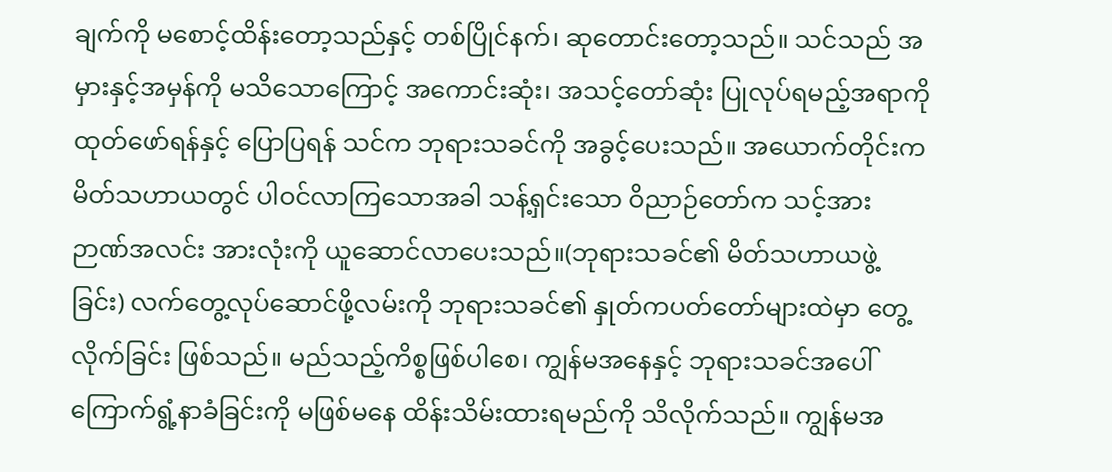ချက်ကို မစောင့်ထိန်းတော့သည်နှင့် တစ်ပြိုင်နက်၊ ဆုတောင်းတော့သည်။ သင်သည် အမှားနှင့်အမှန်ကို မသိသောကြောင့် အကောင်းဆုံး၊ အသင့်တော်ဆုံး ပြုလုပ်ရမည့်အရာကို ထုတ်ဖော်ရန်နှင့် ပြောပြရန် သင်က ဘုရားသခင်ကို အခွင့်ပေးသည်။ အယောက်တိုင်းက မိတ်သဟာယတွင် ပါဝင်လာကြသောအခါ သန့်ရှင်းသော ဝိညာဉ်တော်က သင့်အား ဉာဏ်အလင်း အားလုံးကို ယူဆောင်လာပေးသည်။(ဘုရားသခင်၏ မိတ်သဟာယဖွဲ့ခြင်း) လက်တွေ့လုပ်ဆောင်ဖို့လမ်းကို ဘုရားသခင်၏ နှုတ်ကပတ်တော်များထဲမှာ တွေ့လိုက်ခြင်း ဖြစ်သည်။ မည်သည့်ကိစ္စဖြစ်ပါစေ၊ ကျွန်မအနေနှင့် ဘုရားသခင်အပေါ် ကြောက်ရွံ့နာခံခြင်းကို မဖြစ်မနေ ထိန်းသိမ်းထားရမည်ကို သိလိုက်သည်။ ကျွန်မအ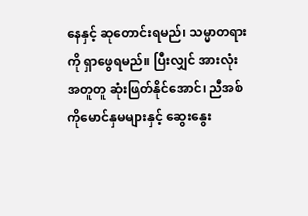နေနှင့် ဆုတောင်းရမည်၊ သမ္မာတရားကို ရှာဖွေရမည်။ ပြီးလျှင် အားလုံး အတူတူ ဆုံးဖြတ်နိုင်အောင်၊ ညီအစ်ကိုမောင်နှမများနှင့် ဆွေးနွေး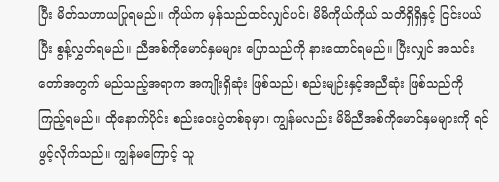ပြီး မိတ်သဟာယပြုရမည်။ ကိုယ်က မှန်သည်ထင်လျှင်ပင်၊ မိမိကိုယ်ကိုယ် သတိရှိရှိနှင့် ငြင်းပယ်ပြီး စွန့်လွှတ်ရမည်။ ညီအစ်ကိုမောင်နှမများ ပြောသည်ကို နားထောင်ရမည်။ ပြီးလျှင် အသင်းတော်အတွက် မည်သည့်အရာက အကျိုးရှိဆုံး ဖြစ်သည်၊ စည်းမျဉ်းနှင့်အညီဆုံး ဖြစ်သည်ကို ကြည့်ရမည်။ ထိုနောက်ပိုင်း စည်းဝေးပွဲတစ်ခုမှာ၊ ကျွန်မလည်း မိမိညီအစ်ကိုမောင်နှမများကို ရင်ဖွင့်လိုက်သည်။ ကျွန်မကြောင့် သူ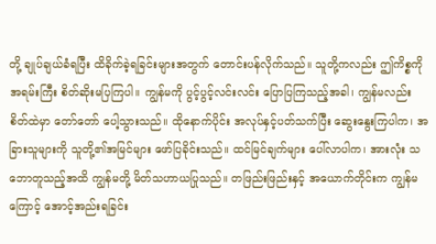တို့ ချုပ်ချယ်ခံရပြီး ထိခိုက်ခဲ့ရခြင်းများအတွက် တောင်းပန်လိုက်သည်။ သူတို့ကလည်း ဤကိစ္စကို အရမ်းကြီး စိတ်ဆိုးမပြကြပါ။ ကျွန်မကို ပွင့်ပွင့်လင်းလင်း ပြောပြကြသည့်အခါ၊ ကျွန်မလည်း စိတ်ထဲမှာ တော်တော် ပေါ့သွားသည်။ ထိုနောက်ပိုင်း အလုပ်နှင့်ပတ်သက်ပြီး ဆွေးနွေးကြပါက၊ အခြားသူများကို သူတို့၏အမြင်များ ဖော်ပြခိုင်းသည်။ ထင်မြင်ချက်များ ပေါ်လာပါက၊ အားလုံး သဘောတူသည့်အထိ ကျွန်မတို့ မိတ်သဟာယပြုသည်။ တဖြည်းဖြည်းနှင့် အယောက်တိုင်းက ကျွန်မကြောင့် အောင့်အည်းရခြင်း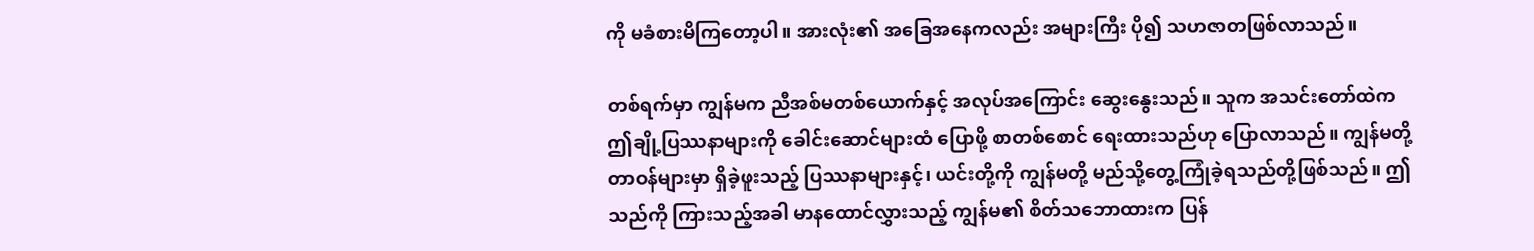ကို မခံစားမိကြတော့ပါ။ အားလုံး၏ အခြေအနေကလည်း အများကြီး ပို၍ သဟဇာတဖြစ်လာသည်။

တစ်ရက်မှာ ကျွန်မက ညီအစ်မတစ်ယောက်နှင့် အလုပ်အကြောင်း ဆွေးနွေးသည်။ သူက အသင်းတော်ထဲက ဤချို့ပြဿနာများကို ခေါင်းဆောင်များထံ ပြောဖို့ စာတစ်စောင် ရေးထားသည်ဟု ပြောလာသည်။ ကျွန်မတို့ တာဝန်များမှာ ရှိခဲ့ဖူးသည့် ပြဿနာများနှင့်၊ ယင်းတို့ကို ကျွန်မတို့ မည်သို့တွေ့ကြုံခဲ့ရသည်တို့ဖြစ်သည်။ ဤသည်ကို ကြားသည့်အခါ မာနထောင်လွှားသည့် ကျွန်မ၏ စိတ်သဘောထားက ပြန်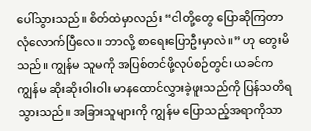ပေါ်သွားသည်။ စိတ်ထဲမှာလည်း “ငါတို့တွေ ပြောဆိုကြတာ လုံလောက်ပြီလေ။ ဘာလို့ စာရေးပြောဦးမှာလဲ။” ဟု တွေးမိသည်။ ကျွန်မ သူမကို အပြစ်တင်ဖို့လုပ်စဉ်တွင်၊ ယခင်က ကျွန်မ ဆိုးဆိုးဝါးဝါး မာနထောင်လွှားခဲ့ဖူးသည်ကို ပြန်သတိရသွားသည်။ အခြားသူများကို ကျွန်မ ပြောသည့်အရာကိုသာ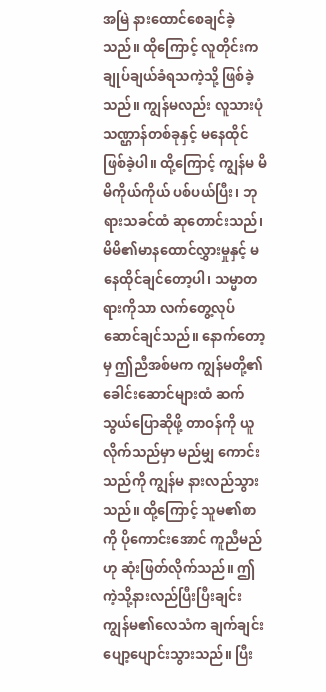အမြဲ နားထောင်စေချင်ခဲ့သည်။ ထိုကြောင့် လူတိုင်းက ချုပ်ချယ်ခံရသကဲ့သို့ ဖြစ်ခဲ့သည်။ ကျွန်မလည်း လူသားပုံသဏ္ဌာန်တစ်ခုနှင့် မနေထိုင်ဖြစ်ခဲ့ပါ။ ထို့ကြောင့် ကျွန်မ မိမိကိုယ်ကိုယ် ပစ်ပယ်ပြီး၊ ဘုရားသခင်ထံ ဆုတောင်းသည်၊ မိမိ၏မာနထောင်လွှားမှုနှင့် မနေထိုင်ချင်တော့ပါ၊ သမ္မာတရားကိုသာ လက်တွေ့လုပ်ဆောင်ချင်သည်။ နောက်တော့မှ ဤညီအစ်မက ကျွန်မတို့၏ ခေါင်းဆောင်များထံ ဆက်သွယ်ပြောဆိုဖို့ တာဝန်ကို ယူလိုက်သည်မှာ မည်မျှ ကောင်းသည်ကို ကျွန်မ နားလည်သွားသည်။ ထို့ကြောင့် သူမ၏စာကို ပိုကောင်းအောင် ကူညီမည်ဟု ဆုံးဖြတ်လိုက်သည်။ ဤကဲ့သို့နားလည်ပြီးပြီးချင်း ကျွန်မ၏လေသံက ချက်ချင်း ပျော့ပျောင်းသွားသည်။ ပြီး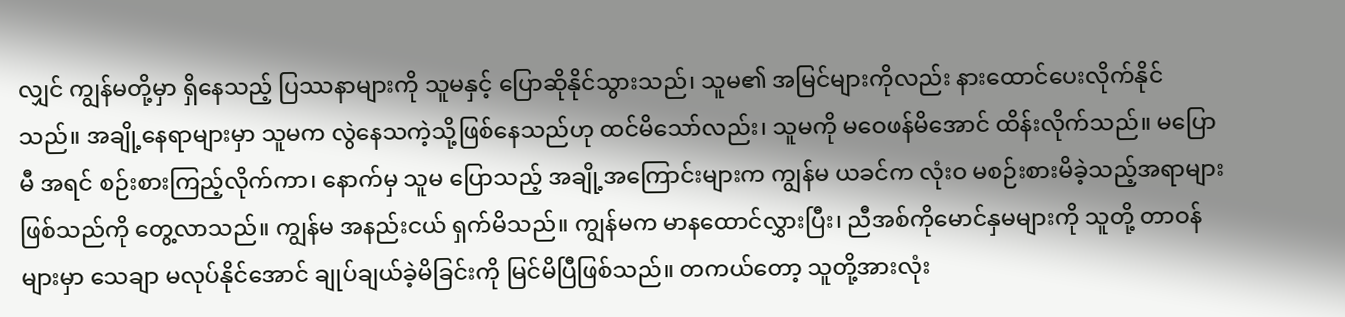လျှင် ကျွန်မတို့မှာ ရှိနေသည့် ပြဿနာများကို သူမနှင့် ပြောဆိုနိုင်သွားသည်၊ သူမ၏ အမြင်များကိုလည်း နားထောင်ပေးလိုက်နိုင်သည်။ အချို့နေရာများမှာ သူမက လွဲနေသကဲ့သို့ဖြစ်နေသည်ဟု ထင်မိသော်လည်း၊ သူမကို မဝေဖန်မိအောင် ထိန်းလိုက်သည်။ မပြောမီ အရင် စဉ်းစားကြည့်လိုက်ကာ၊ နောက်မှ သူမ ပြောသည့် အချို့အကြောင်းများက ကျွန်မ ယခင်က လုံးဝ မစဉ်းစားမိခဲ့သည့်အရာများ ဖြစ်သည်ကို တွေ့လာသည်။ ကျွန်မ အနည်းငယ် ရှက်မိသည်။ ကျွန်မက မာနထောင်လွှားပြီး၊ ညီအစ်ကိုမောင်နှမများကို သူတို့ တာဝန်များမှာ သေချာ မလုပ်နိုင်အောင် ချုပ်ချယ်ခဲ့မိခြင်းကို မြင်မိပြီဖြစ်သည်။ တကယ်တော့ သူတို့အားလုံး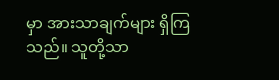မှာ အားသာချက်များ ရှိကြသည်။ သူတို့သာ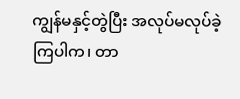ကျွန်မနှင့်တွဲပြီး အလုပ်မလုပ်ခဲ့ကြပါက၊ တာ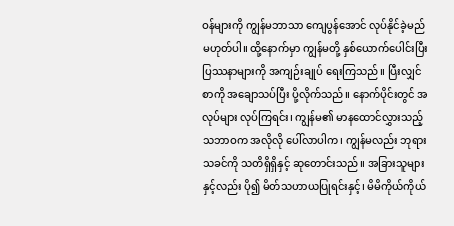ဝန်များကို ကျွန်မဘာသာ ကျေပွန်အောင် လုပ်နိုင်ခဲ့မည် မဟုတ်ပါ။ ထို့နောက်မှာ ကျွန်မတို့ နှစ်ယောက်ပေါင်းပြီး ပြဿနာများကို အကျဉ်းချုပ် ရေးကြသည်။ ပြီးလျှင် စာကို အချောသပ်ပြီး ပို့လိုက်သည်။ နောက်ပိုင်းတွင် အလုပ်များ လုပ်ကြရင်း၊ ကျွန်မ၏ မာနထောင်လွှားသည့် သဘာဝက အလိုလို ပေါ်လာပါက၊ ကျွန်မလည်း ဘုရားသခင်ကို သတိရှိရှိနှင့် ဆုတောင်းသည်။ အခြားသူများနှင့်လည်း ပို၍ မိတ်သဟာယပြုရင်းနှင့်၊ မိမိကိုယ်ကိုယ်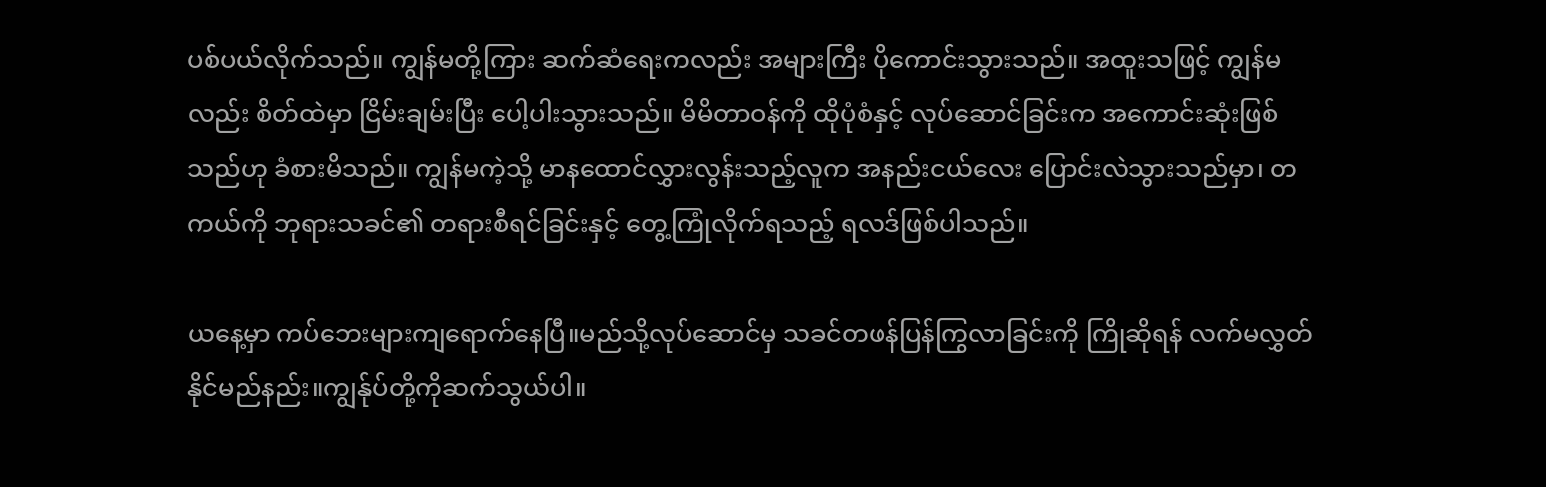ပစ်ပယ်လိုက်သည်။ ကျွန်မတို့ကြား ဆက်ဆံရေးကလည်း အများကြီး ပိုကောင်းသွားသည်။ အထူးသဖြင့် ကျွန်မလည်း စိတ်ထဲမှာ ငြိမ်းချမ်းပြီး ပေါ့ပါးသွားသည်။ မိမိတာဝန်ကို ထိုပုံစံနှင့် လုပ်ဆောင်ခြင်းက အကောင်းဆုံးဖြစ်သည်ဟု ခံစားမိသည်။ ကျွန်မကဲ့သို့ မာနထောင်လွှားလွန်းသည့်လူက အနည်းငယ်လေး ပြောင်းလဲသွားသည်မှာ၊ တကယ်ကို ဘုရားသခင်၏ တရားစီရင်ခြင်းနှင့် တွေ့ကြုံလိုက်ရသည့် ရလဒ်ဖြစ်ပါသည်။

ယနေ့မှာ ကပ်ဘေးများကျရောက်နေပြီ။မည်သို့လုပ်ဆောင်မှ သခင်တဖန်ပြန်ကြွလာခြင်းကို ကြိုဆိုရန် လက်မလွှတ်နိုင်မည်နည်း။ကျွန်ုပ်တို့ကိုဆက်သွယ်ပါ။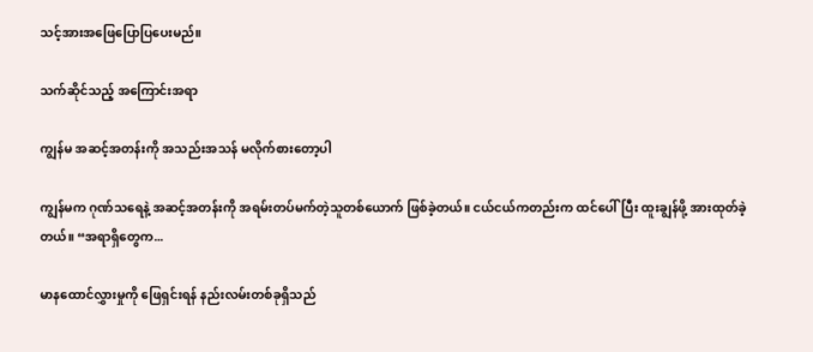သင့်အားအဖြေပြောပြပေးမည်။

သက်ဆိုင်သည့် အကြောင်းအရာ

ကျွန်မ အဆင့်အတန်းကို အသည်းအသန် မလိုက်စားတော့ပါ

ကျွန်မက ဂုဏ်သရေနဲ့ အဆင့်အတန်းကို အရမ်းတပ်မက်တဲ့သူတစ်ယောက် ဖြစ်ခဲ့တယ်။ ငယ်ငယ်ကတည်းက ထင်ပေါ်ပြီး ထူးချွန်ဖို့ အားထုတ်ခဲ့တယ်။ “အရာရှိတွေက...

မာနထောင်လွှားမှုကို ဖြေရှင်းရန် နည်းလမ်းတစ်ခုရှိသည်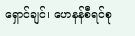ရှောင်ချင်၊ ဟေနန်စီရင်စု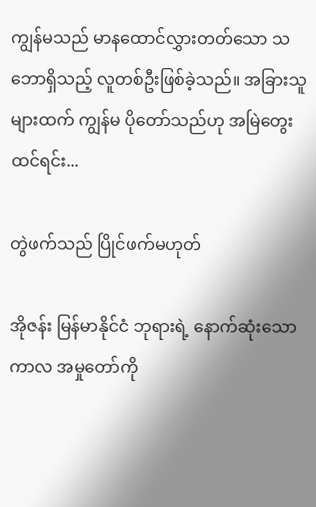ကျွန်မသည် မာနထောင်လွှားတတ်သော သဘောရှိသည့် လူတစ်ဦးဖြစ်ခဲ့သည်။ အခြားသူများထက် ကျွန်မ ပိုတော်သည်ဟု အမြဲတွေးထင်ရင်း...

တွဲဖက်သည် ပြိုင်ဖက်မဟုတ်

အိုဇန်း မြန်မာနိုင်ငံ ဘုရားရဲ့ နောက်ဆုံးသော ကာလ အမှုတော်ကို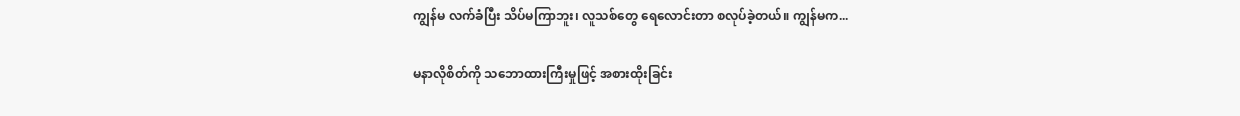ကျွန်မ လက်ခံပြီး သိပ်မကြာဘူး၊ လူသစ်တွေ ရေလောင်းတာ စလုပ်ခဲ့တယ်။ ကျွန်မက...

မနာလိုစိတ်ကို သဘောထားကြီးမှုဖြင့် အစားထိုးခြင်း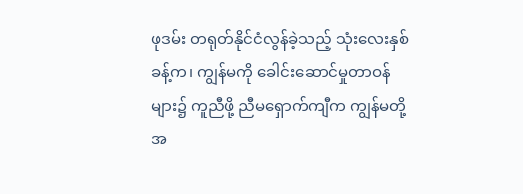ဖုဒမ်း တရုတ်နိုင်ငံလွန်ခဲ့သည့် သုံးလေးနှစ်ခန့်က၊ ကျွန်မကို ခေါင်းဆောင်မှုတာဝန်များ၌ ကူညီဖို့ ညီမရှောက်ကျီက ကျွန်မတို့အ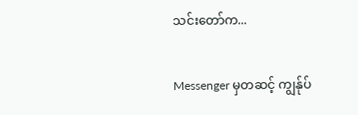သင်းတော်က...

Messenger မှတဆင့် ကျွန်ုပ်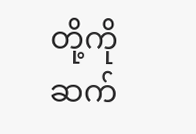တို့ကို ဆက်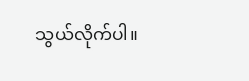သွယ်လိုက်ပါ။